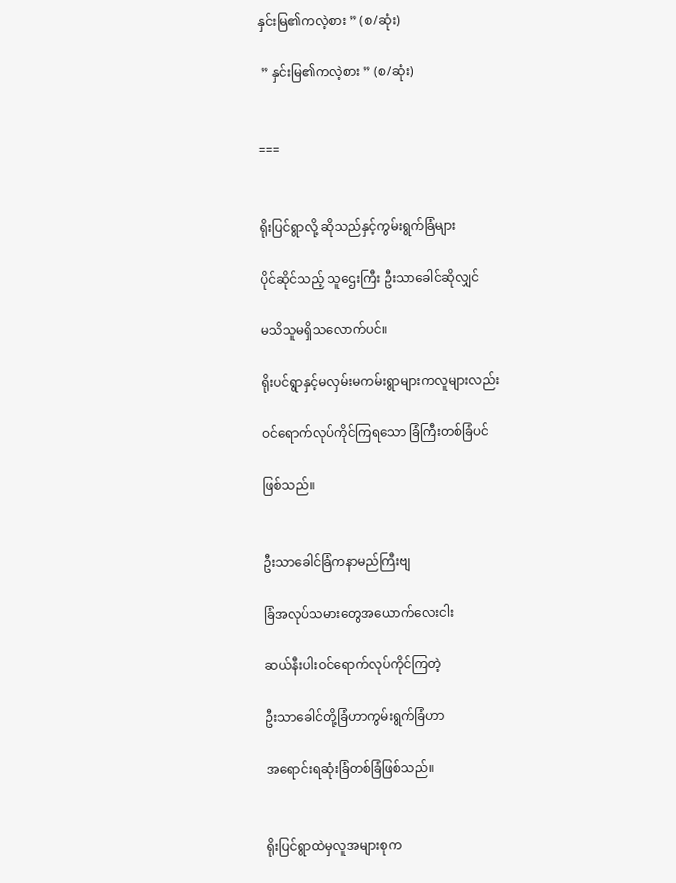နှင်းမြ၏ကလဲ့စား ” (စ/ဆုံး)

 ” နှင်းမြ၏ကလဲ့စား ” (စ/ဆုံး)


===


ရိုးပြင်ရွာလို့ ဆိုသည်နှင့်ကွမ်းရွက်ခြံများ

ပိုင်ဆိုင်သည့် သူဌေးကြီး ဦးသာခေါင်ဆိုလျှင်

မသိသူမရှိသလောက်ပင်။

ရိုးပင်ရွာနှင့်မလှမ်းမကမ်းရွာများကလူများလည်း

ဝင်ရောက်လုပ်ကိုင်ကြရသော ခြံကြီးတစ်ခြံပင်

ဖြစ်သည်။


ဦးသာခေါင်ခြံကနာမည်ကြီးဗျ

ခြံအလုပ်သမားတွေအယောက်လေးငါး

ဆယ်နီးပါးဝင်ရောက်လုပ်ကိုင်ကြတဲ့

ဦးသာခေါင်တို့ခြံဟာကွမ်းရွက်ခြံဟာ

အရောင်းရဆုံးခြံတစ်ခြံဖြစ်သည်။


ရိုးပြင်ရွာထဲမှလူအများစုက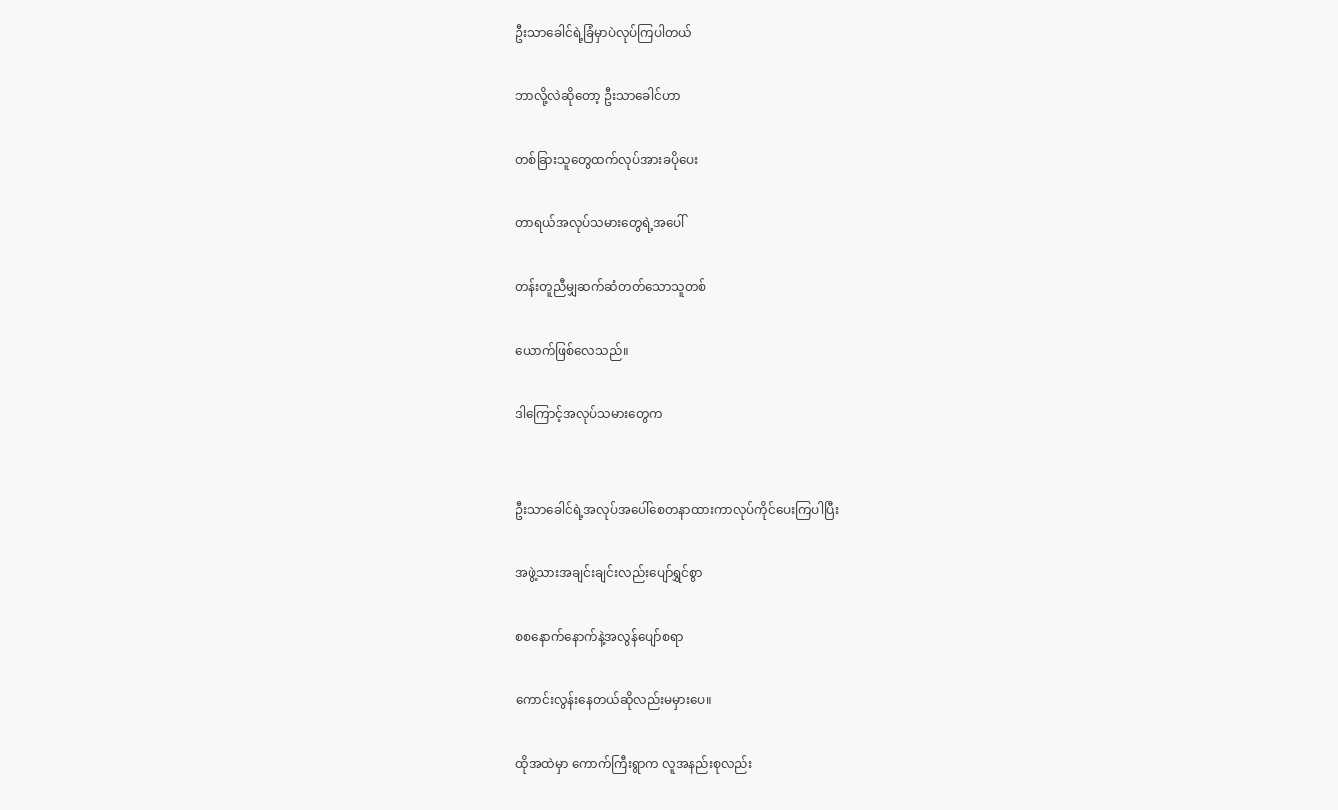ဦးသာခေါင်ရဲ့ခြံမှာပဲလုပ်ကြပါတယ်

ဘာလို့လဲဆိုတော့ ဦးသာခေါင်ဟာ

တစ်ခြားသူတွေထက်လုပ်အားခပိုပေး

တာရယ်အလုပ်သမားတွေရဲ့အပေါ်

တန်းတူညီမျှဆက်ဆံတတ်သောသူတစ်

ယောက်ဖြစ်လေသည်။

ဒါကြောင့်အလုပ်သမားတွေက


ဦးသာခေါင်ရဲ့အလုပ်အပေါ်စေတနာထားကာလုပ်ကိုင်ပေးကြပါပြီး

အဖွဲ့သားအချင်းချင်းလည်းပျော်ရွှင်စွာ

စစနောက်နောက်နဲ့အလွန်ပျော်စရာ

ကောင်းလွန်းနေတယ်ဆိုလည်းမမှားပေ။

ထိုအထဲမှာ ကောက်ကြီးရွာက လူအနည်းစုလည်း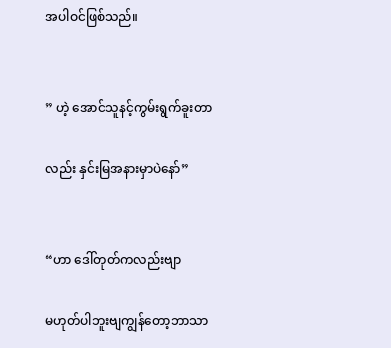အပါဝင်ဖြစ်သည်။


” ဟဲ့ အောင်သူနင့်ကွမ်းရွက်ခူးတာ

လည်း နှင်းမြအနားမှာပဲနော်”


“ဟာ ဒေါ်တုတ်ကလည်းဗျာ

မဟုတ်ပါဘူးဗျကျွန်တော့ဘာသာ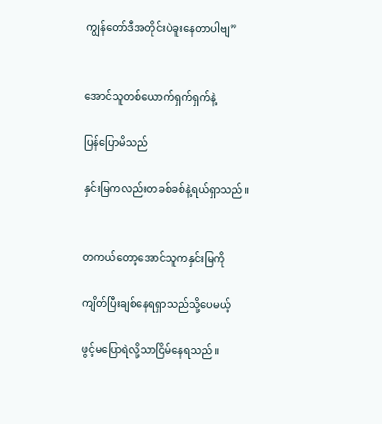ကျွန်တော်ဒီအတိုင်းပဲခူးနေတာပါဗျ”


အောင်သူတစ်ယောက်ရှက်ရှက်နဲ့

ပြန်ပြောမိသည်

နှင်းမြကလည်းတခစ်ခစ်နဲ့ရယ်ရှာသည်။


တကယ်တော့အောင်သူကနှင်းမြကို

ကျိတ်ပြီးချစ်နေရရှာသည်သို့ပေမယ့်

ဖွင့်မပြောရဲလို့သာငြိမ်နေရသည်။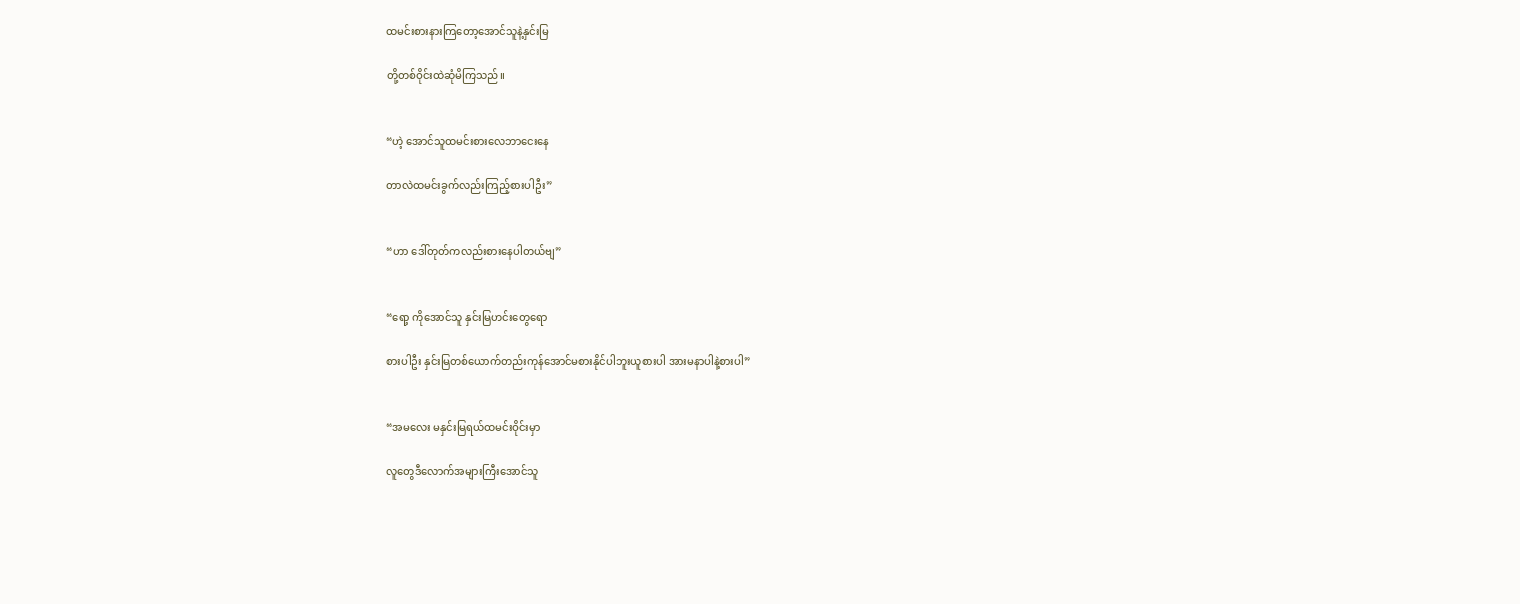ထမင်းစားနားကြတော့အောင်သူနဲ့နှင်းမြ

တို့တစ်ဝိုင်းထဲဆုံမိကြသည်။


“ဟဲ့ အောင်သူထမင်းစားလေဘာငေးနေ

တာလဲထမင်းခွက်လည်းကြည့်စားပါဦး”


“ဟာ ဒေါ်တုတ်ကလည်းစားနေပါတယ်ဗျ”


“ရော့ ကိုအောင်သူ နှင်းမြဟင်းတွေရော

စားပါဦး နှင်းမြတစ်ယောက်တည်းကုန်အောင်မစားနိုင်ပါဘူးယူစားပါ အားမနာပါနဲ့စားပါ”


“အမလေး မနှင်းမြရယ်ထမင်းဝိုင်းမှာ

လူတွေဒီလောက်အများကြီးအောင်သူ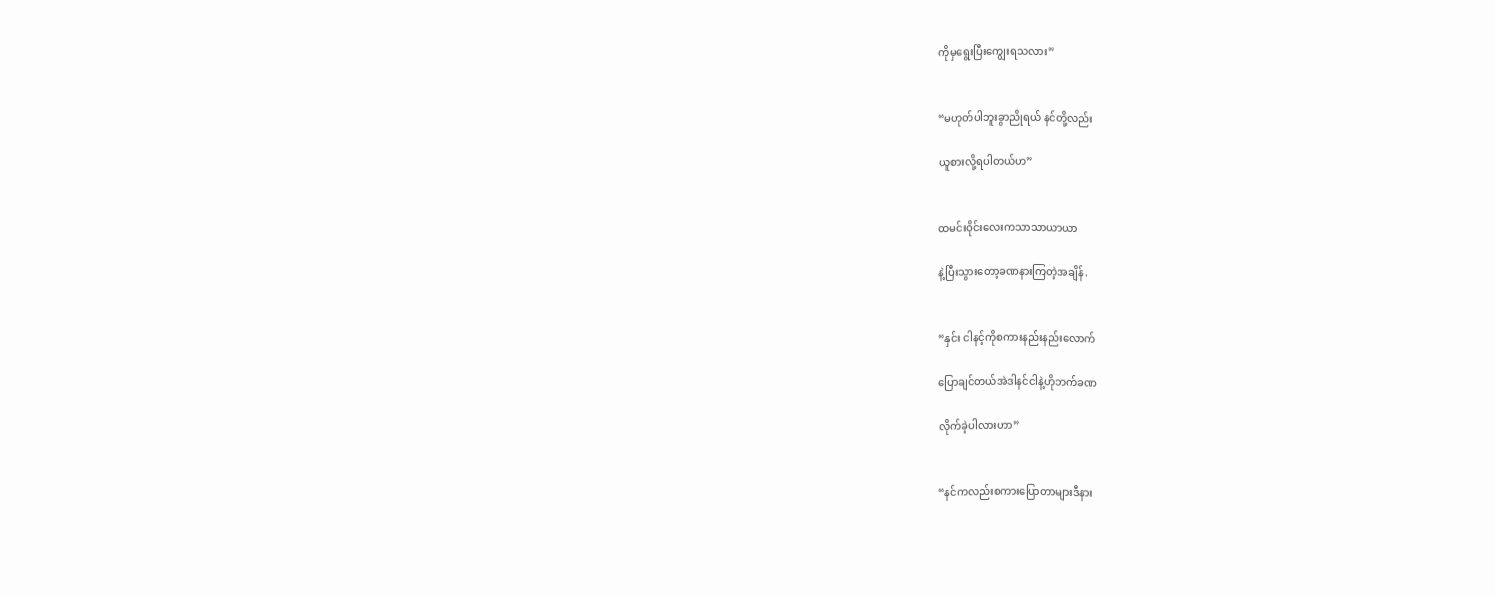ကိုမှရွေးပြီးကျွေးရသလား”


“မဟုတ်ပါဘူးခွာညိုရယ် နင်တို့လည်း

ယူစားလို့ရပါတယ်ဟ”


ထမင်းဝိုင်းလေးကသာသာယာယာ

နဲ့ပြီးသွားတော့ခဏနားကြတဲ့အချိန်.


“နှင်း ငါနင့်ကိုစကားနည်းနည်းလောက်

ပြောချင်တယ်အဲဒါနင်ငါနဲ့ဟိုဘက်ခဏ

လိုက်ခဲ့ပါလားဟာ”


“နင်ကလည်းစကားပြောတာများဒီနား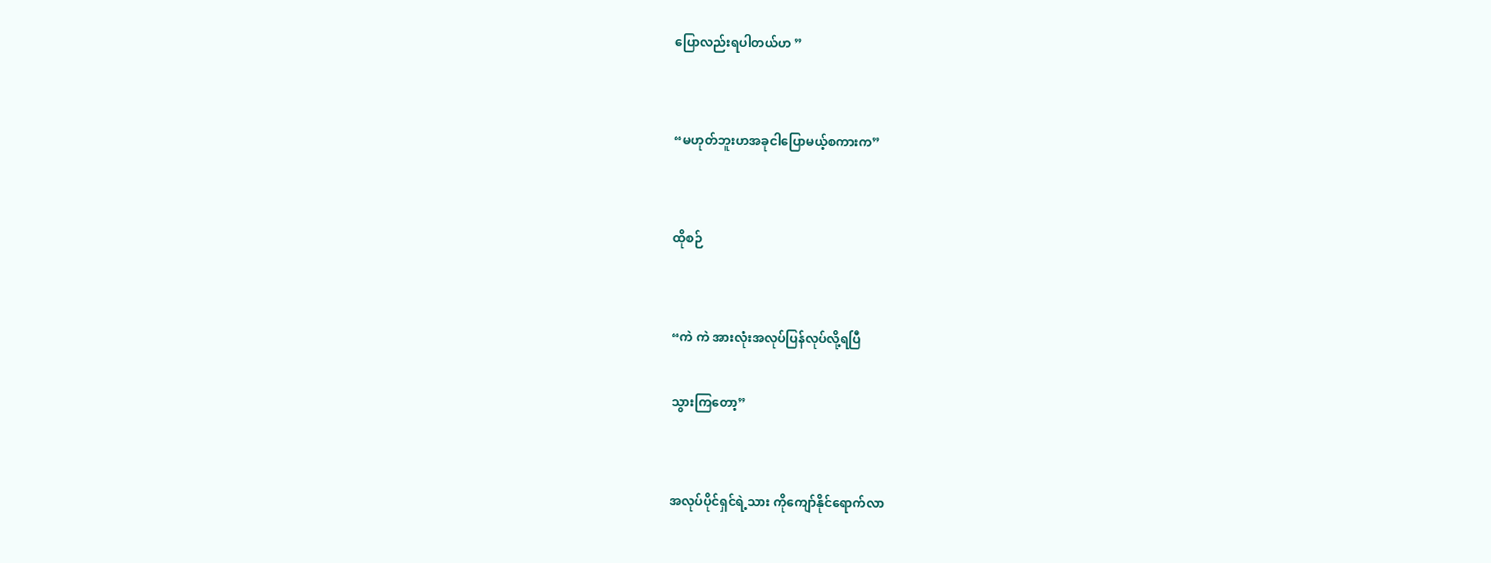ပြောလည်းရပါတယ်ဟ ”


“မဟုတ်ဘူးဟအခုငါပြောမယ့်စကားက”


ထိုစဉ်


“ကဲ ကဲ အားလုံးအလုပ်ပြန်လုပ်လို့ရပြီ

သွားကြတော့”


အလုပ်ပိုင်ရှင်ရဲ့သား ကိုကျော်နိုင်ရောက်လာ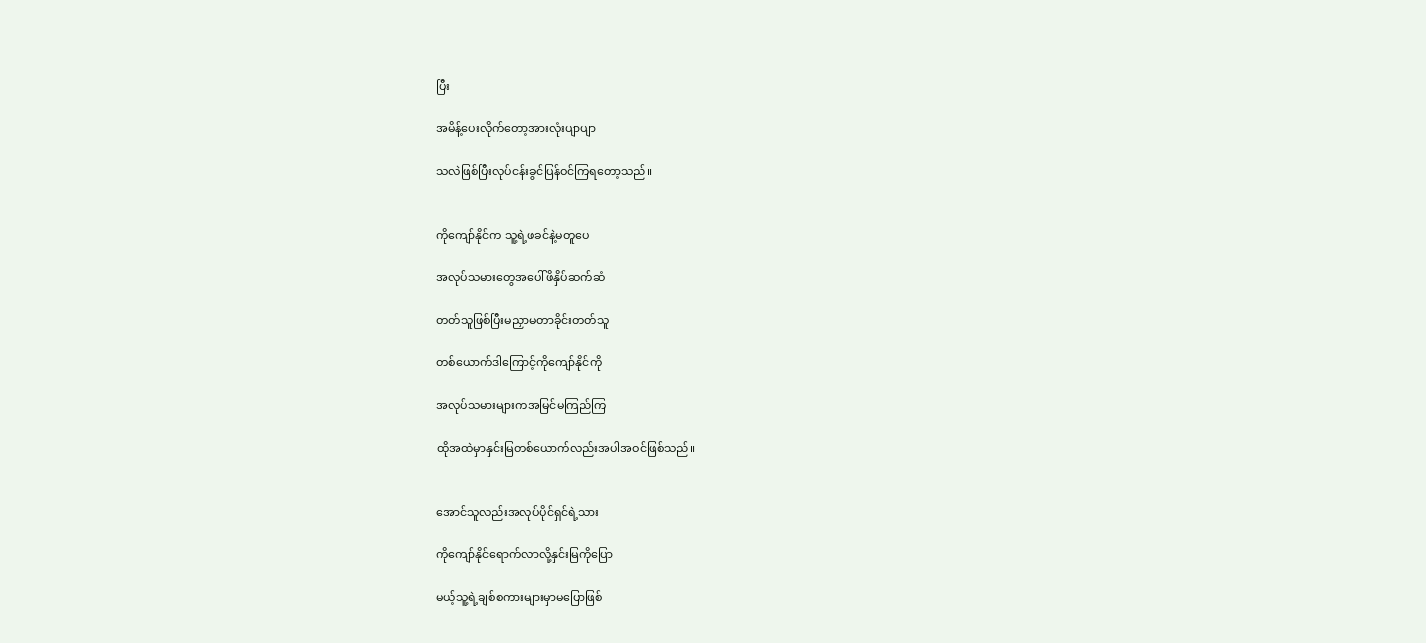ပြီး

အမိန့်ပေးလိုက်တော့အားလုံးပျာပျာ

သလဲဖြစ်ပြီးလုပ်ငန်းခွင်ပြန်ဝင်ကြရတော့သည်။


ကိုကျော်နိုင်က သူ့ရဲ့ဖခင်နဲ့မတူပေ

အလုပ်သမားတွေအပေါ်ဖိနှိပ်ဆက်ဆံ

တတ်သူဖြစ်ပြီးမညှာမတာခိုင်းတတ်သူ

တစ်ယောက်ဒါကြောင့်ကိုကျော်နိုင်ကို

အလုပ်သမားများကအမြင်မကြည်ကြ

ထိုအထဲမှာနှင်းမြတစ်ယောက်လည်းအပါအဝင်ဖြစ်သည်။


အောင်သူလည်းအလုပ်ပိုင်ရှင်ရဲ့သား

ကိုကျော်နိုင်ရောက်လာလို့နှင်းမြကိုပြော

မယ့်သူ့ရဲ့ချစ်စကားများမှာမပြောဖြစ်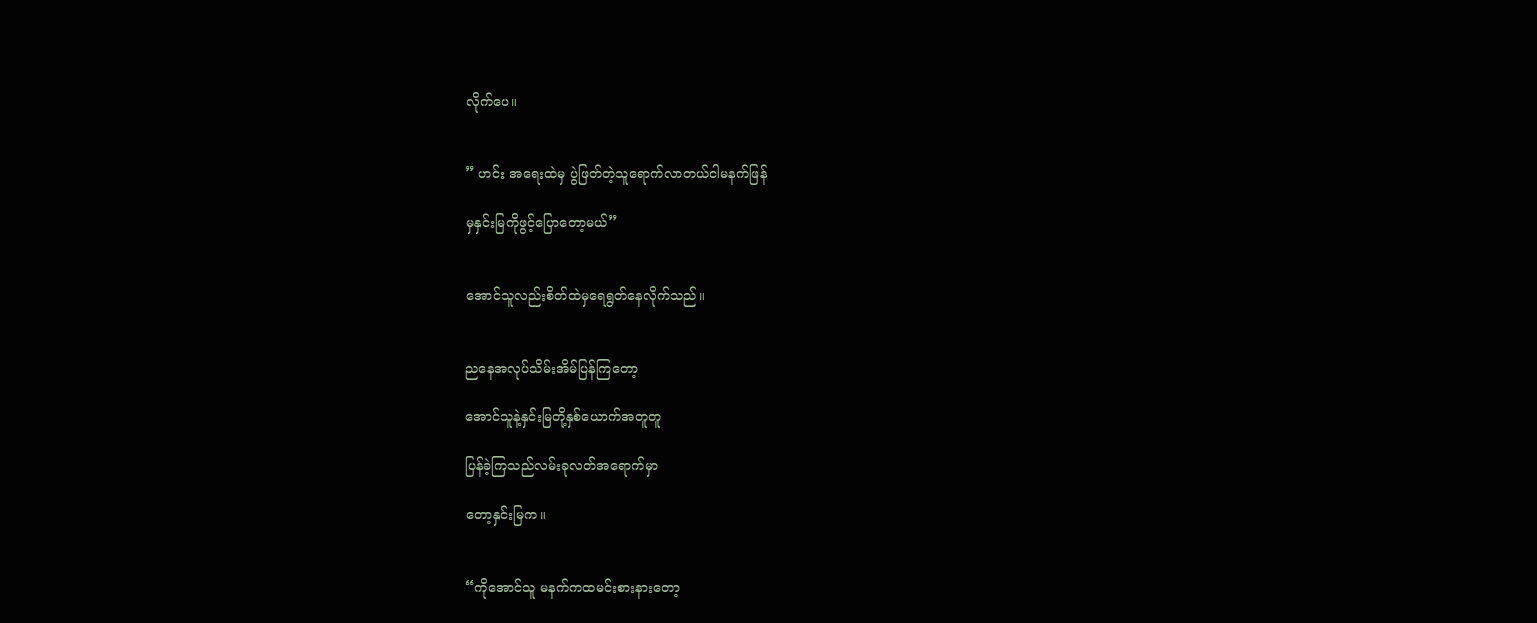လိုက်ပေ။


” ဟင်း အရေးထဲမှ ပွဲဖြတ်တဲ့သူရောက်လာတယ်ငါမနက်ဖြန်

မှနှင်းမြကိုဖွင့်ပြောတော့မယ်”


အောင်သူလည်းစိတ်ထဲမှရေရွတ်နေလိုက်သည်။


ညနေအလုပ်သိမ်းအိမ်ပြန်ကြတော့

အောင်သူနဲ့နှင်းမြတို့နှစ်ယောက်အတူတူ

ပြန်ခဲ့ကြသည်လမ်းခုလတ်အရောက်မှာ

တော့နှင်းမြက။


“ကိုအောင်သူ မနက်ကထမင်းစားနားတော့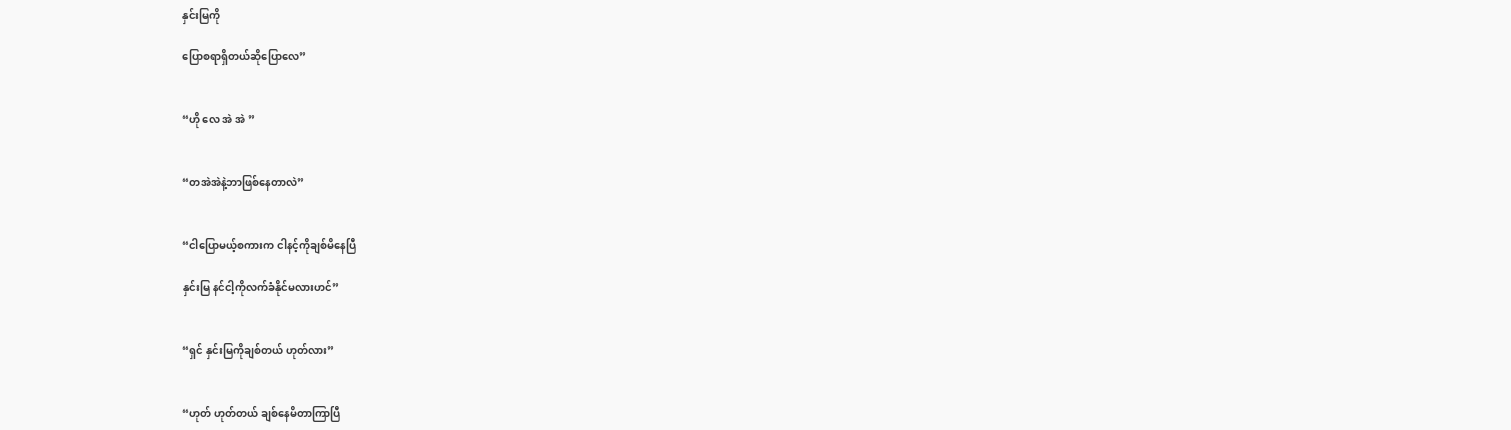နှင်းမြကို

ပြောစရာရှိတယ်ဆိုပြောလေ”


“ဟို လေ အဲ အဲ ”


“တအဲအဲနဲ့ဘာဖြစ်နေတာလဲ”


“ငါပြောမယ့်စကားက ငါနင့်ကိုချစ်မိနေပြီ

နှင်းမြ နင်ငါ့ကိုလက်ခံနိုင်မလားဟင်”


“ရှင် နှင်းမြကိုချစ်တယ် ဟုတ်လား”


“ဟုတ် ဟုတ်တယ် ချစ်နေမိတာကြာပြီ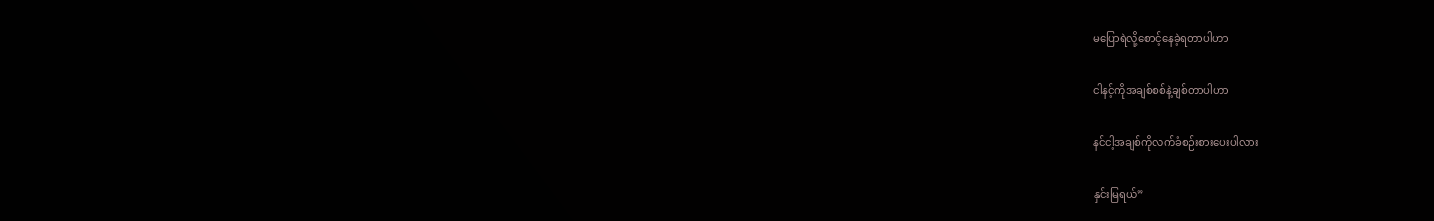မပြောရဲလို့စောင့်နေခဲ့ရတာပါဟာ

ငါနင့်ကိုအချစ်စစ်နဲ့ချစ်တာပါဟာ

နင်ငါ့အချစ်ကိုလက်ခံစဉ်းစားပေးပါလား

နှင်းမြရယ်”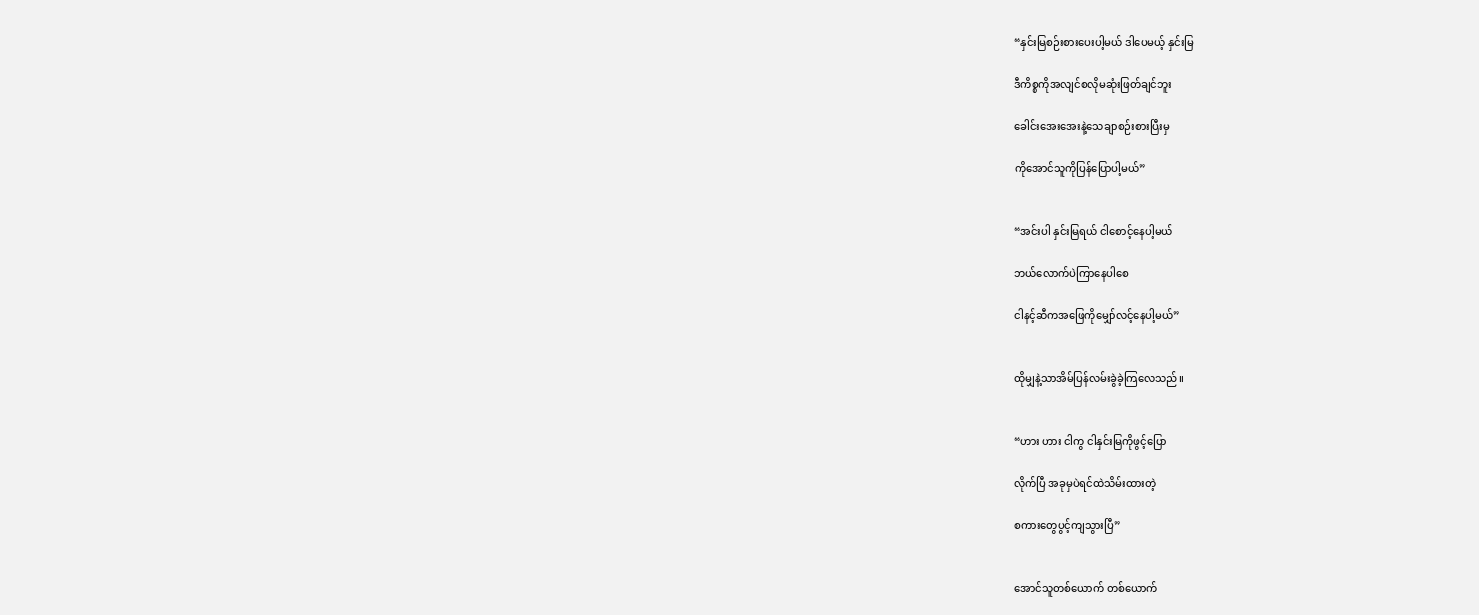“နှင်းမြစဉ်းစားပေးပါ့မယ် ဒါပေမယ့် နှင်းမြ

ဒီကိစ္စကိုအလျင်စလိုမဆုံးဖြတ်ချင်ဘူး

ခေါင်းအေးအေးနဲ့သေချာစဉ်းစားပြီးမှ

ကိုအောင်သူကိုပြန်ပြောပါ့မယ်”


“အင်းပါ နှင်းမြရယ် ငါစောင့်နေပါ့မယ်

ဘယ်လောက်ပဲကြာနေပါစေ

ငါနင့်ဆီကအဖြေကိုမျှော်လင့်နေပါ့မယ်”


ထိုမျှနဲ့သာအိမ်ပြန်လမ်းခွဲခဲ့ကြလေသည်။


“ဟား ဟား ငါကွ ငါနှင်းမြကိုဖွင့်ပြော

လိုက်ပြီ အခုမှပဲရင်ထဲသိမ်းထားတဲ့

စကားတွေပွင့်ကျသွားပြီ”


အောင်သူတစ်ယောက် တစ်ယောက်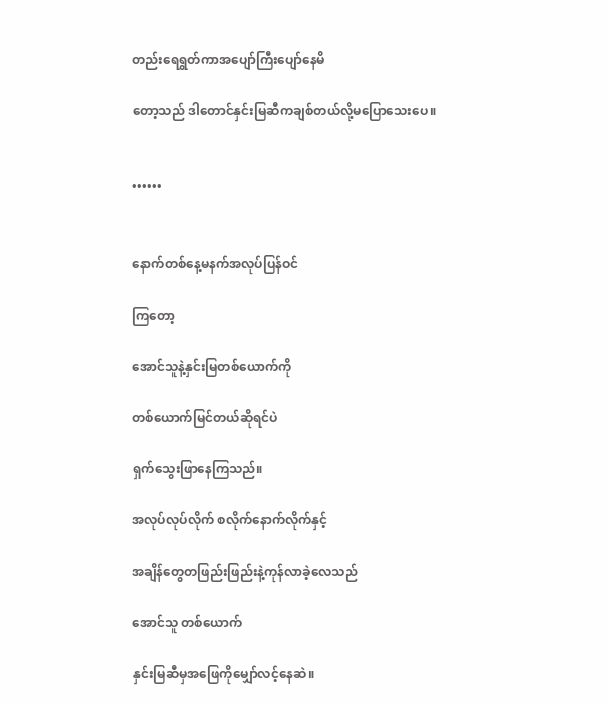တည်းရေရွတ်ကာအပျော်ကြီးပျော်နေမိ

တော့သည် ဒါတောင်နှင်းမြဆီကချစ်တယ်လို့မပြောသေးပေ။


••••••


နောက်တစ်နေ့မနက်အလုပ်ပြန်ဝင်

ကြတော့

အောင်သူနဲ့နှင်းမြတစ်ယောက်ကို

တစ်ယောက်မြင်တယ်ဆိုရင်ပဲ

ရှက်သွေးဖြာနေကြသည်။

အလုပ်လုပ်လိုက် စလိုက်နောက်လိုက်နှင့်

အချိန်တွေတဖြည်းဖြည်းနဲ့ကုန်လာခဲ့လေသည်

အောင်သူ တစ်ယောက်

နှင်းမြဆီမှအဖြေကိုမျှော်လင့်နေဆဲ။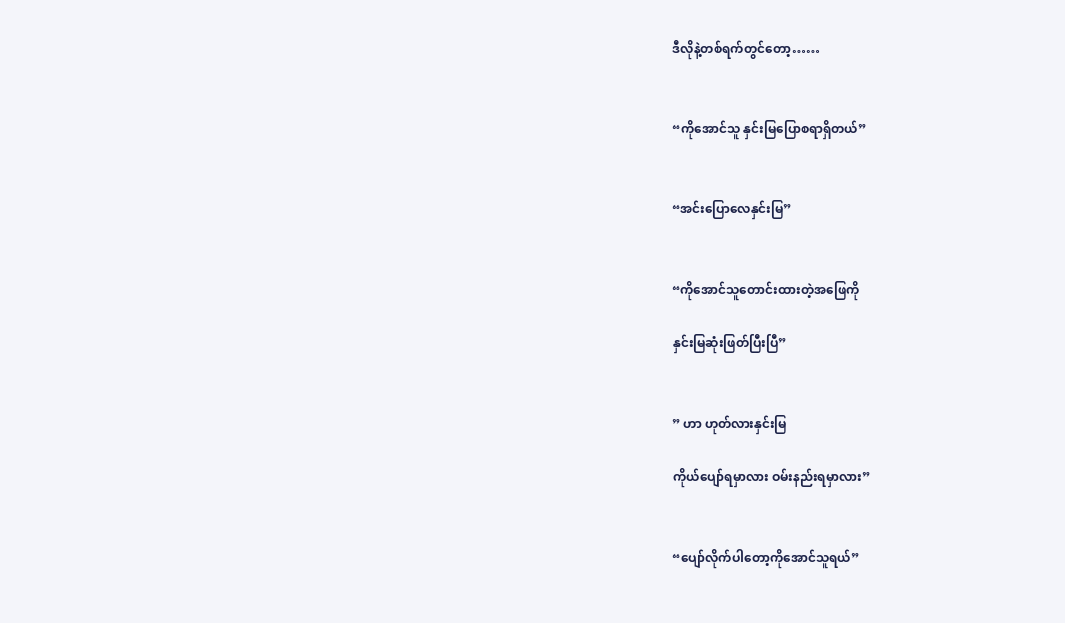ဒီလိုနဲ့တစ်ရက်တွင်တော့……


“ကိုအောင်သူ နှင်းမြပြောစရာရှိတယ်”


“အင်းပြောလေနှင်းမြ”


“ကိုအောင်သူတောင်းထားတဲ့အဖြေကို

နှင်းမြဆုံးဖြတ်ပြီးပြီ”


” ဟာ ဟုတ်လားနှင်းမြ

ကိုယ်ပျော်ရမှာလား ဝမ်းနည်းရမှာလား”


“ပျော်လိုက်ပါတော့ကိုအောင်သူရယ်”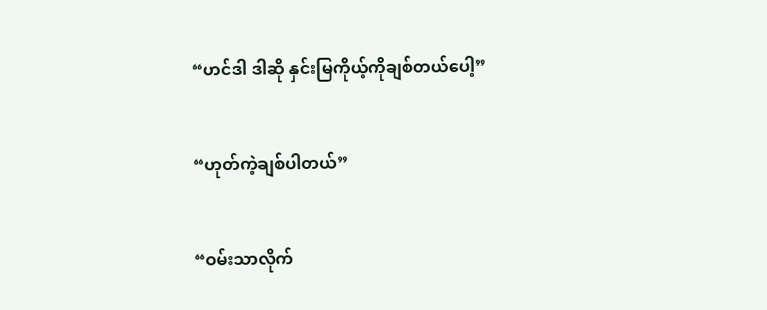“ဟင်ဒါ ဒါဆို နှင်းမြကိုယ့်ကိုချစ်တယ်ပေါ့”


“ဟုတ်ကဲ့ချစ်ပါတယ်”


“ဝမ်းသာလိုက်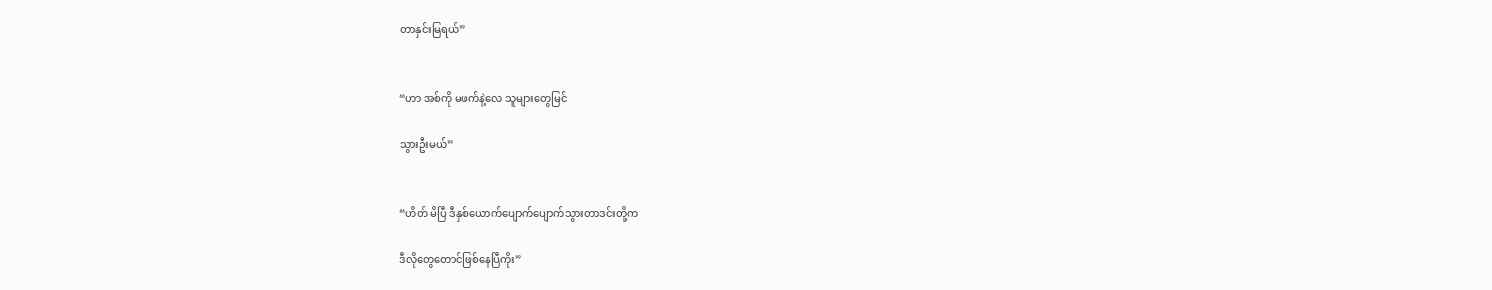တာနှင်းမြရယ်”


“ဟာ အစ်ကို မဖက်နဲ့လေ သူများတွေမြင်

သွားဦးမယ်”


“ဟိတ် မိပြီ ဒီနှစ်ယောက်ပျောက်ပျောက်သွားတာဒင်းတို့က

ဒီလိုတွေတောင်ဖြစ်နေပြီကိုး”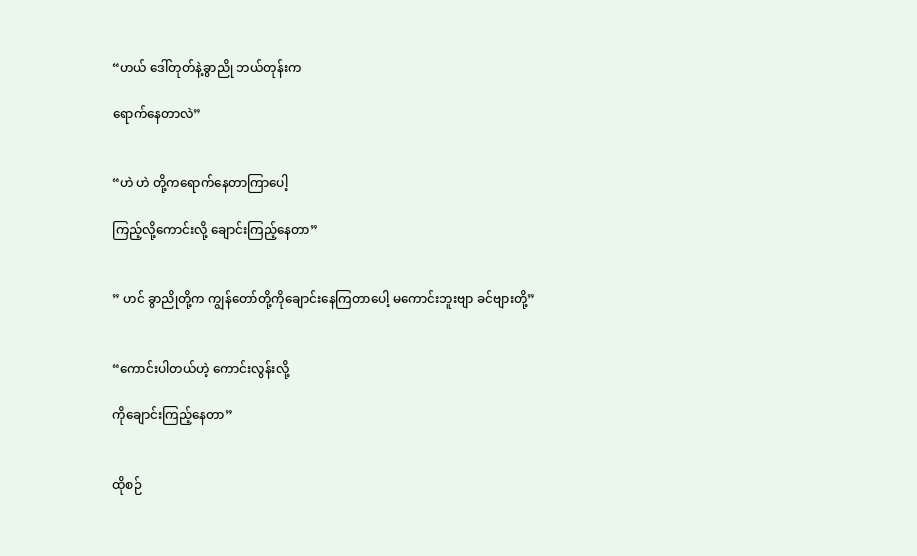“ဟယ် ဒေါ်တုတ်နဲ့ခွာညို ဘယ်တုန်းက

ရောက်နေတာလဲ”


“ဟဲ ဟဲ တို့ကရောက်နေတာကြာပေါ့

ကြည့်လို့ကောင်းလို့ ချောင်းကြည့်နေတာ”


” ဟင် ခွာညိုတို့က ကျွန်တော်တို့ကိုချောင်းနေကြတာပေါ့ မကောင်းဘူးဗျာ ခင်ဗျားတို့”


“ကောင်းပါတယ်ဟဲ့ ကောင်းလွန်းလို့

ကိုချောင်းကြည့်နေတာ”


ထိုစဉ်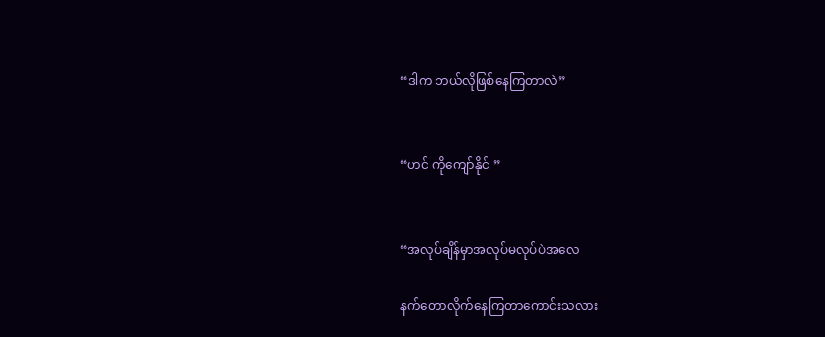“ဒါက ဘယ်လိုဖြစ်နေကြတာလဲ”


“ဟင် ကိုကျော်နိုင် ”


“အလုပ်ချိန်မှာအလုပ်မလုပ်ပဲအလေ

နက်တောလိုက်နေကြတာကောင်းသလား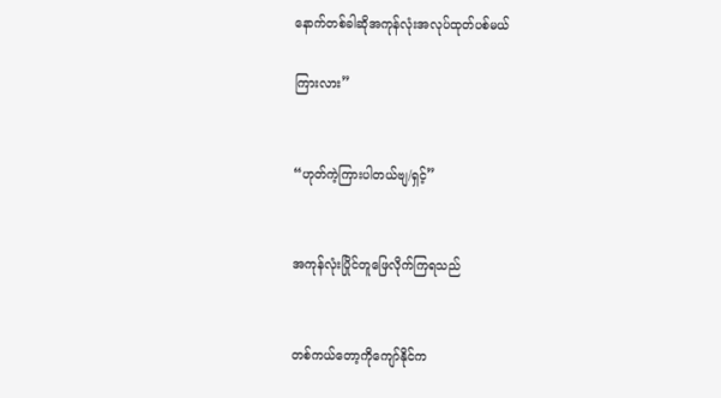နောက်တစ်ခါဆိုအကုန်လုံးအလုပ်ထုတ်ပစ်မယ်

ကြားလား”


“ဟုတ်ကဲ့ကြားပါတယ်ဗျ/ရှင့်”


အကုန်လုံးပြိုင်တူဖြေလိုက်ကြရသည်


တစ်ကယ်တော့ကိုကျော်နိုင်က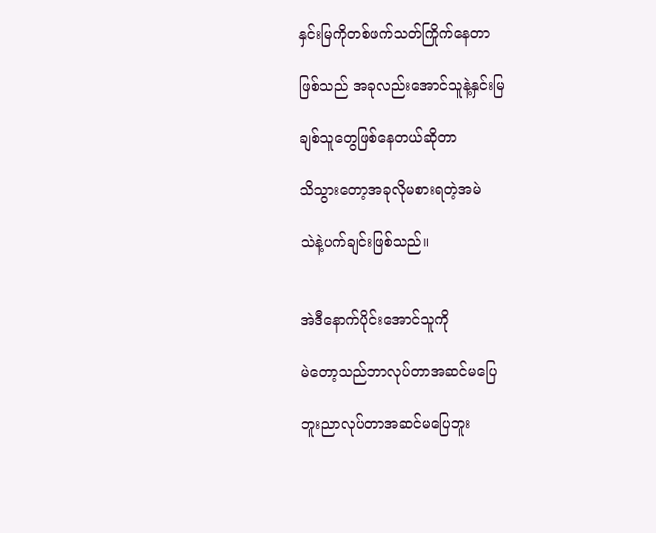နှင်းမြကိုတစ်ဖက်သတ်ကြိုက်နေတာ

ဖြစ်သည် အခုလည်းအောင်သူနဲ့နှင်းမြ

ချစ်သူတွေဖြစ်နေတယ်ဆိုတာ

သိသွားတော့အခုလိုမစားရတဲ့အမဲ

သဲနဲ့ပက်ချင်းဖြစ်သည်။


အဲဒီနောက်ပိုင်းအောင်သူကို

မဲတော့သည်ဘာလုပ်တာအဆင်မပြေ

ဘူးညာလုပ်တာအဆင်မပြေဘူး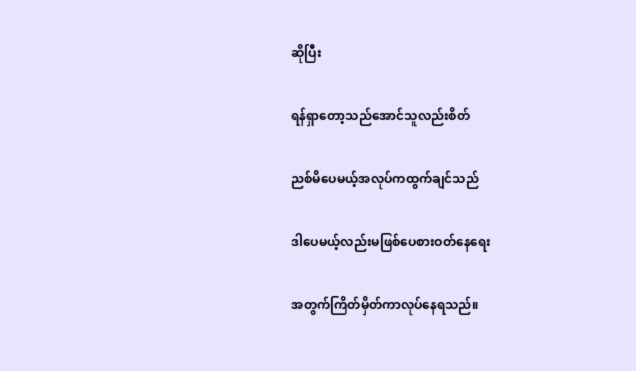ဆိုပြီး

ရန်ရှာတော့သည်အောင်သူလည်းစိတ်

ညစ်မိပေမယ့်အလုပ်ကထွက်ချင်သည်

ဒါပေမယ့်လည်းမဖြစ်ပေစားဝတ်နေရေး

အတွက်ကြိတ်မှိတ်ကာလုပ်နေရသည်။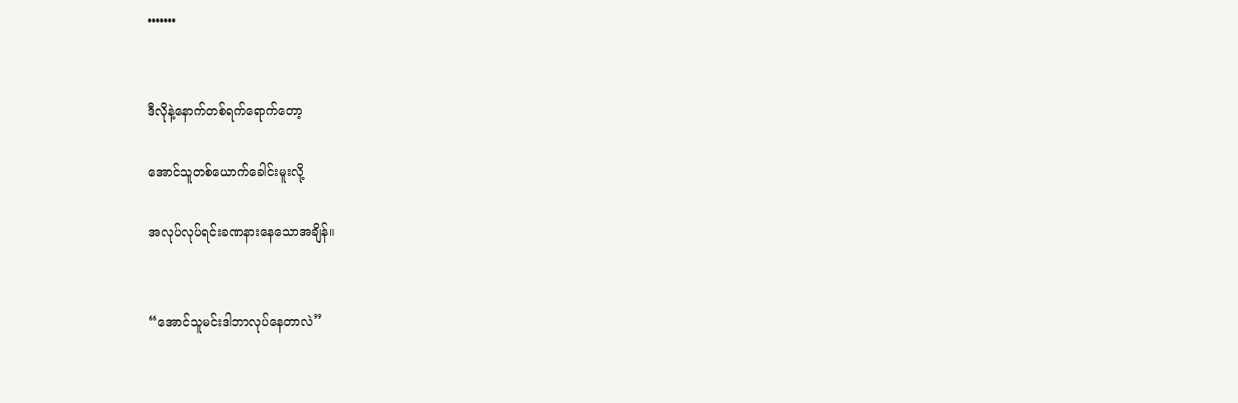•••••••


ဒီလိုနဲ့နောက်တစ်ရက်ရောက်တော့

အောင်သူတစ်ယောက်ခေါင်းမူးလို့

အလုပ်လုပ်ရင်းခဏနားနေသောအချိန်။


“အောင်သူမင်းဒါဘာလုပ်နေတာလဲ”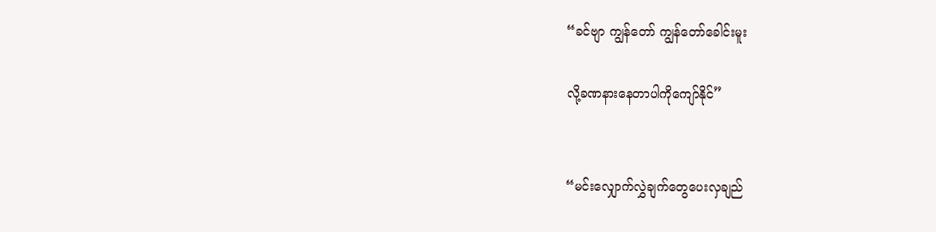“ခင်ဗျာ ကျွန်တော် ကျွန်တော်ခေါင်းမူး

လို့ခဏနားနေတာပါကိုကျော်နိုင်”


“မင်းလျှောက်လွှဲချက်တွေပေးလှချည်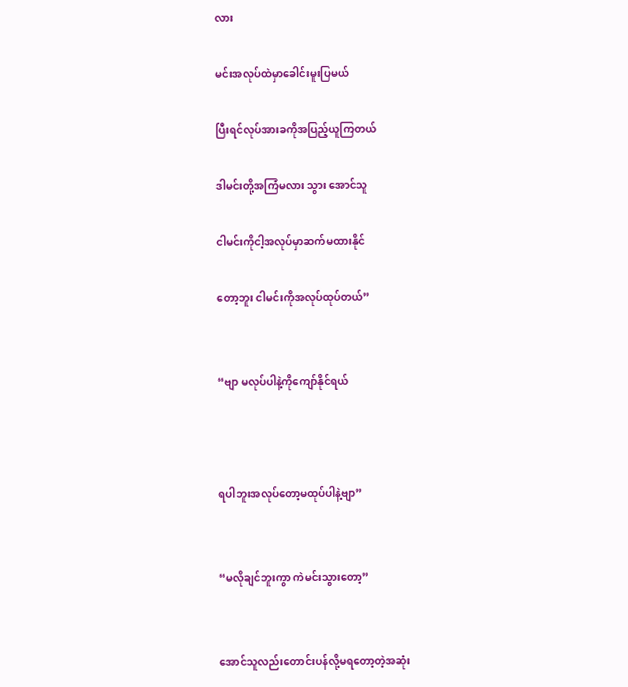လား

မင်းအလုပ်ထဲမှာခေါင်းမူးပြမယ်

ပြီးရင်လုပ်အားခကိုအပြည့်ယူကြတယ်

ဒါမင်းတို့အကြံမလား သွား အောင်သူ

ငါမင်းကိုငါ့အလုပ်မှာဆက်မထားနိုင်

တော့ဘူး ငါမင်းကိုအလုပ်ထုပ်တယ်”


“ဗျာ မလုပ်ပါနဲ့ကိုကျော်နိုင်ရယ်



ရပါဘူးအလုပ်တော့မထုပ်ပါနဲ့ဗျာ”


“မလိုချင်ဘူးကွာ ကဲမင်းသွားတော့”


အောင်သူလည်းတောင်းပန်လို့မရတော့တဲ့အဆုံး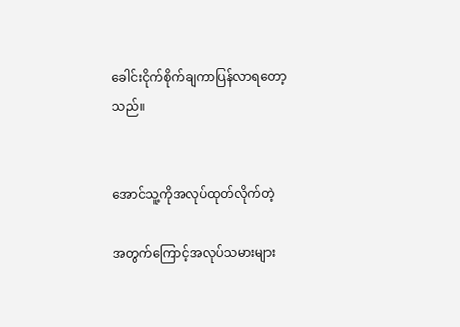ခေါင်းငိုက်စိုက်ချကာပြန်လာရတော့သည်။


အောင်သူ့ကိုအလုပ်ထုတ်လိုက်တဲ့

အတွက်ကြောင့်အလုပ်သမားများ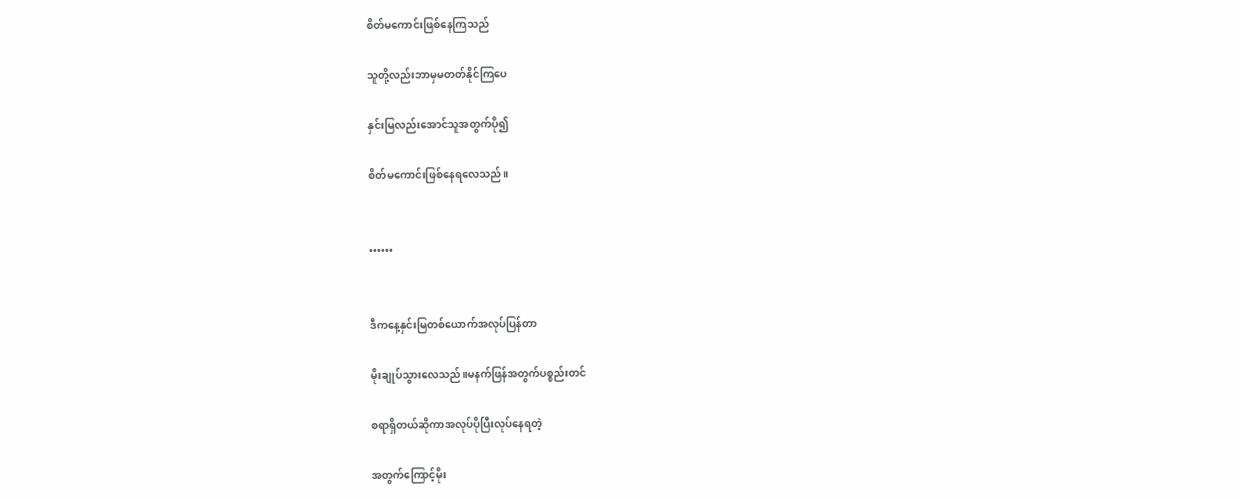စိတ်မကောင်းဖြစ်နေကြသည်

သူတို့လည်းဘာမှမတတ်နိုင်ကြပေ

နှင်းမြလည်းအောင်သူအတွက်ပို၍

စိတ်မကောင်းဖြစ်နေရလေသည်။


••••••


ဒီကနေ့နှင်းမြတစ်ယောက်အလုပ်ပြန်တာ

မိုးချုပ်သွားလေသည်။မနက်ဖြန်အတွက်ပစ္စည်းတင်

စရာရှိတယ်ဆိုကာအလုပ်ပိုပြီးလုပ်နေရတဲ့

အတွက်ကြောင့်မိုး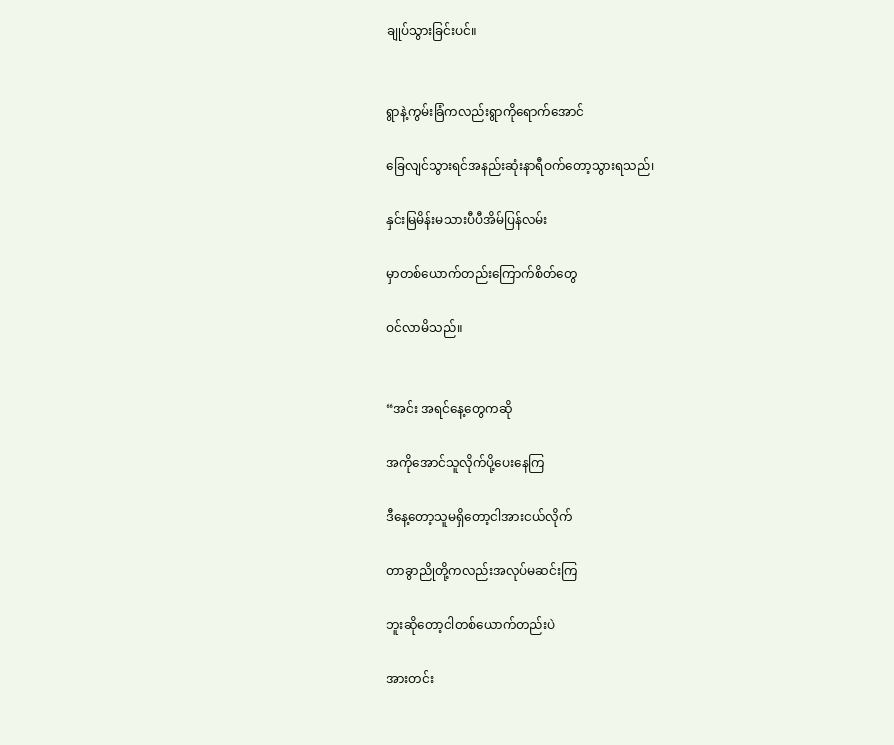ချုပ်သွားခြင်းပင်။


ရွာနဲ့ကွမ်းခြံကလည်းရွာကိုရောက်အောင်

ခြေလျင်သွားရင်အနည်းဆုံးနာရီဝက်တော့သွားရသည်၊

နှင်းမြမိန်းမသားပီပီအိမ်ပြန်လမ်း

မှာတစ်ယောက်တည်းကြောက်စိတ်တွေ

ဝင်လာမိသည်။


“အင်း အရင်နေ့တွေကဆို

အကိုအောင်သူလိုက်ပို့ပေးနေကြ

ဒီနေ့တော့သူမရှိတော့ငါအားငယ်လိုက်

တာခွာညိုတို့ကလည်းအလုပ်မဆင်းကြ

ဘူးဆိုတော့ငါတစ်ယောက်တည်းပဲ

အားတင်း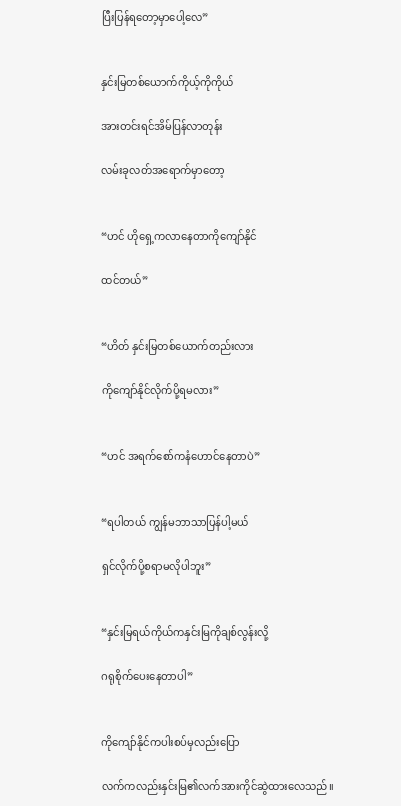ပြီးပြန်ရတော့မှာပေါ့လေ”


နှင်းမြတစ်ယောက်ကိုယ့်ကိုကိုယ်

အားတင်းရင်အိမ်ပြန်လာတုန်း

လမ်းခုလတ်အရောက်မှာတော့


“ဟင် ဟိုရှေ့ကလာနေတာကိုကျော်နိုင်

ထင်တယ်”


“ဟိတ် နှင်းမြတစ်ယောက်တည်းလား

ကိုကျော်နိုင်လိုက်ပို့ရမလား”


“ဟင် အရက်စော်ကနံဟောင်နေတာပဲ”


“ရပါတယ် ကျွန်မဘာသာပြန်ပါ့မယ်

ရှင်လိုက်ပို့စရာမလိုပါဘူး”


“နှင်းမြရယ်ကိုယ်ကနှင်းမြကိုချစ်လွန်းလို့

ဂရုစိုက်ပေးနေတာပါ”


ကိုကျော်နိုင်ကပါးစပ်မှလည်းပြော

လက်ကလည်းနှင်းမြ၏လက်အားကိုင်ဆွဲထားလေသည်။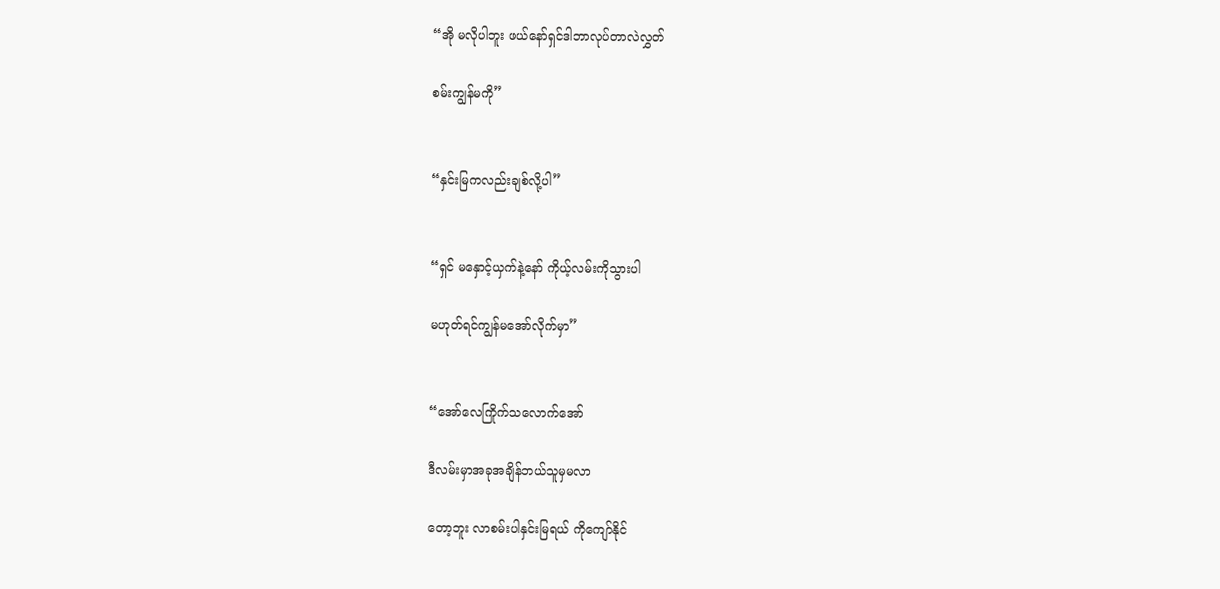“အို မလိုပါဘူး ဖယ်နော်ရှင်ဒါဘာလုပ်တာလဲလွှတ်

စမ်းကျွန်မကို”


“နှင်းမြကလည်းချစ်လို့ပါ”


“ရှင် မနှောင့်ယှက်နဲ့နော် ကိုယ့်လမ်းကိုသွားပါ

မဟုတ်ရင်ကျွန်မအော်လိုက်မှာ”


“အော်လေကြိုက်သလောက်အော်

ဒီလမ်းမှာအခုအချိန်ဘယ်သူမှမလာ

တော့ဘူး လာစမ်းပါနှင်းမြရယ် ကိုကျော်နိုင်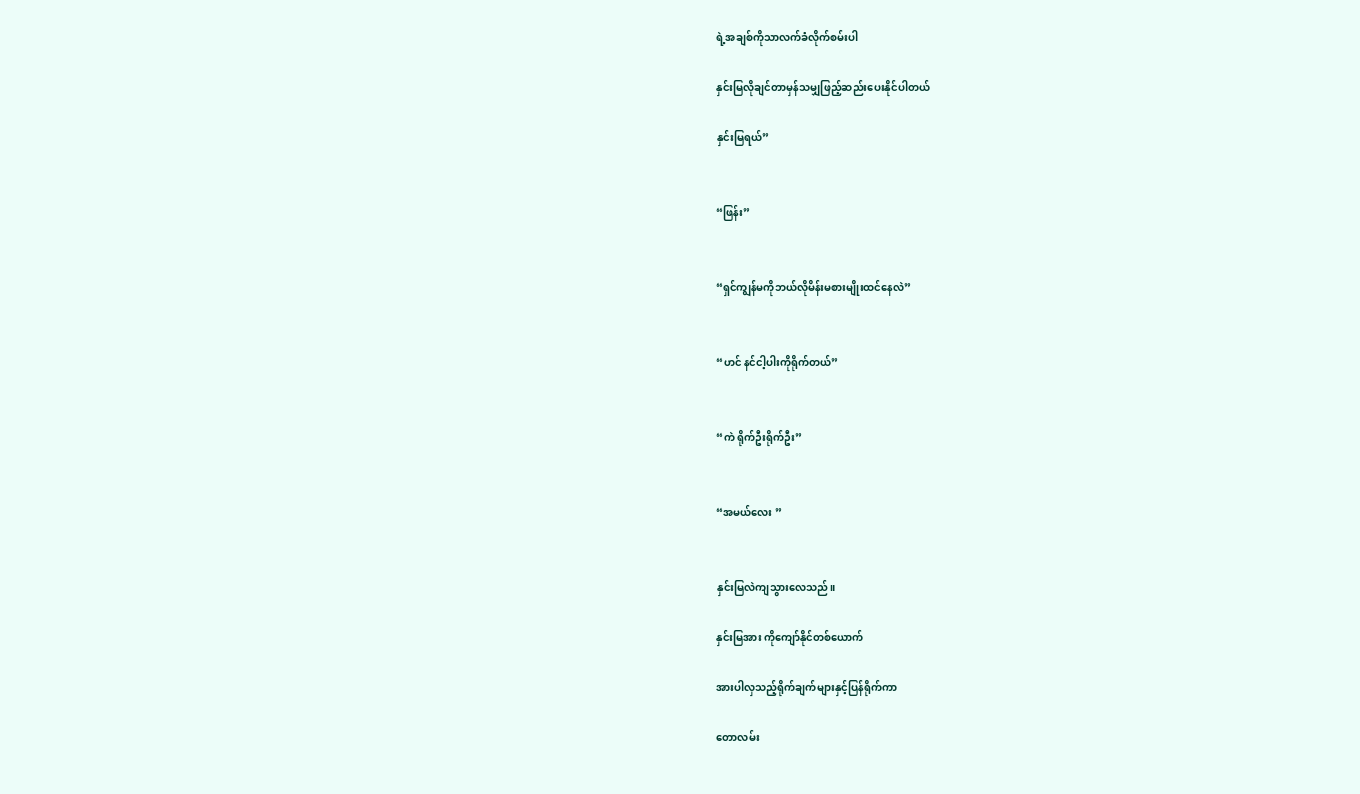ရဲ့အချစ်ကိုသာလက်ခံလိုက်စမ်းပါ

နှင်းမြလိုချင်တာမှန်သမျှဖြည့်ဆည်းပေးနိုင်ပါတယ်

နှင်းမြရယ်”


“ဖြန်း”


“ရှင်ကျွန်မကိုဘယ်လိုမိန်းမစားမျိုးထင်နေလဲ”


“ဟင် နင်ငါ့ပါးကိုရိုက်တယ်”


“ကဲ ရိုက်ဦးရိုက်ဦး”


“အမယ်လေး ”


နှင်းမြလဲကျသွားလေသည်။

နှင်းမြအား ကိုကျော်နိုင်တစ်ယောက်

အားပါလှသည့်ရိုက်ချက်များနှင့်ပြန်ရိုက်ကာ

တောလမ်း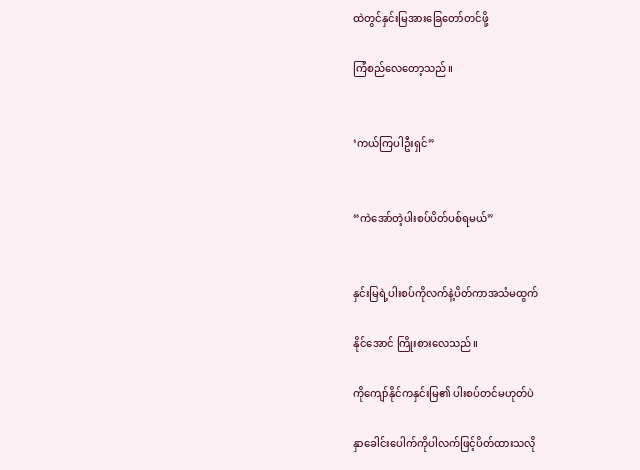ထဲတွင်နှင်းမြအားခြေတော်တင်ဖို့

ကြံစည်လေတော့သည်။


‘ကယ်ကြပါဦးရှင်”


“ကဲအော်တဲ့ပါးစပ်ပိတ်ပစ်ရမယ်”


နှင်းမြရဲ့ပါးစပ်ကိုလက်နဲ့ပိတ်ကာအသံမထွက်

နိုင်အောင် ကြိုးစားလေသည်။

ကိုကျော်နိုင်ကနှင်းမြ၏ ပါးစပ်တင်မဟုတ်ပဲ

နှာခေါင်းပေါက်ကိုပါလက်ဖြင့်ပိတ်ထားသလို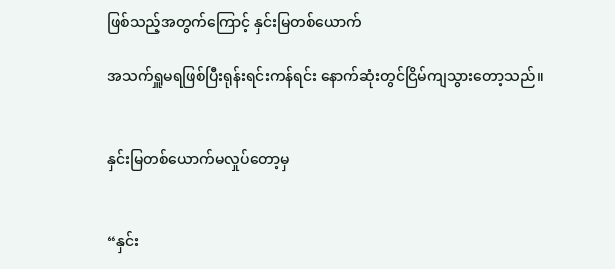ဖြစ်သည့်အတွက်ကြောင့် နှင်းမြတစ်ယောက်

အသက်ရှူမရဖြစ်ပြီးရုန်းရင်းကန်ရင်း နောက်ဆုံးတွင်ငြိမ်ကျသွားတော့သည်။


နှင်းမြတစ်ယောက်မလှုပ်တော့မှ


“နှင်း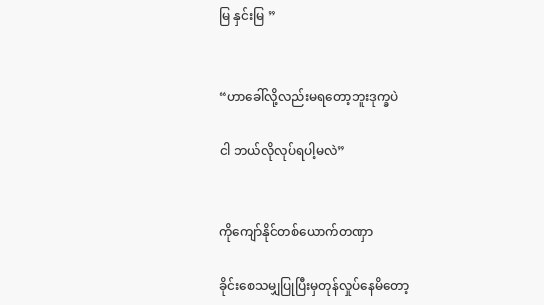မြ နှင်းမြ ”


“ဟာခေါ်လို့လည်းမရတော့ဘူးဒုက္ခပဲ

ငါ ဘယ်လိုလုပ်ရပါ့မလဲ”


ကိုကျော်နိုင်တစ်ယောက်တဏှာ

ခိုင်းစေသမျှပြုပြီးမှတုန်လှုပ်နေမိတော့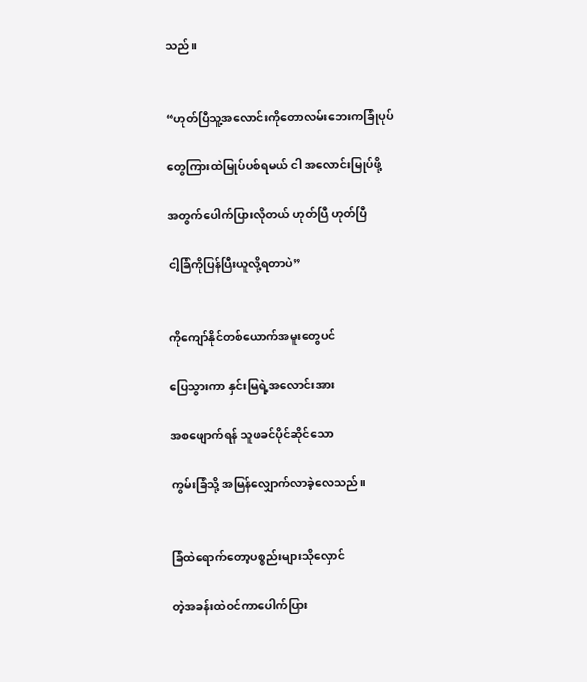သည်။


“ဟုတ်ပြီသူ့အလောင်းကိုတောလမ်းဘေးကခြုံပုပ်

တွေကြားထဲမြုပ်ပစ်ရမယ် ငါ အလောင်းမြုပ်ဖို့

အတွက်ပေါက်ပြားလိုတယ် ဟုတ်ပြီ ဟုတ်ပြီ

ငါ့ခြံကိုပြန်ပြီးယူလို့ရတာပဲ”


ကိုကျော်နိုင်တစ်ယောက်အမူးတွေပင်

ပြေသွားကာ နှင်းမြရဲ့အလောင်းအား

အစဖျောက်ရန် သူဖခင်ပိုင်ဆိုင်သော

ကွမ်းခြံသို့ အမြန်လျှောက်လာခဲ့လေသည်။


ခြံထဲရောက်တော့ပစ္စည်းများသိုလှောင်

တဲ့အခန်းထဲဝင်ကာပေါက်ပြား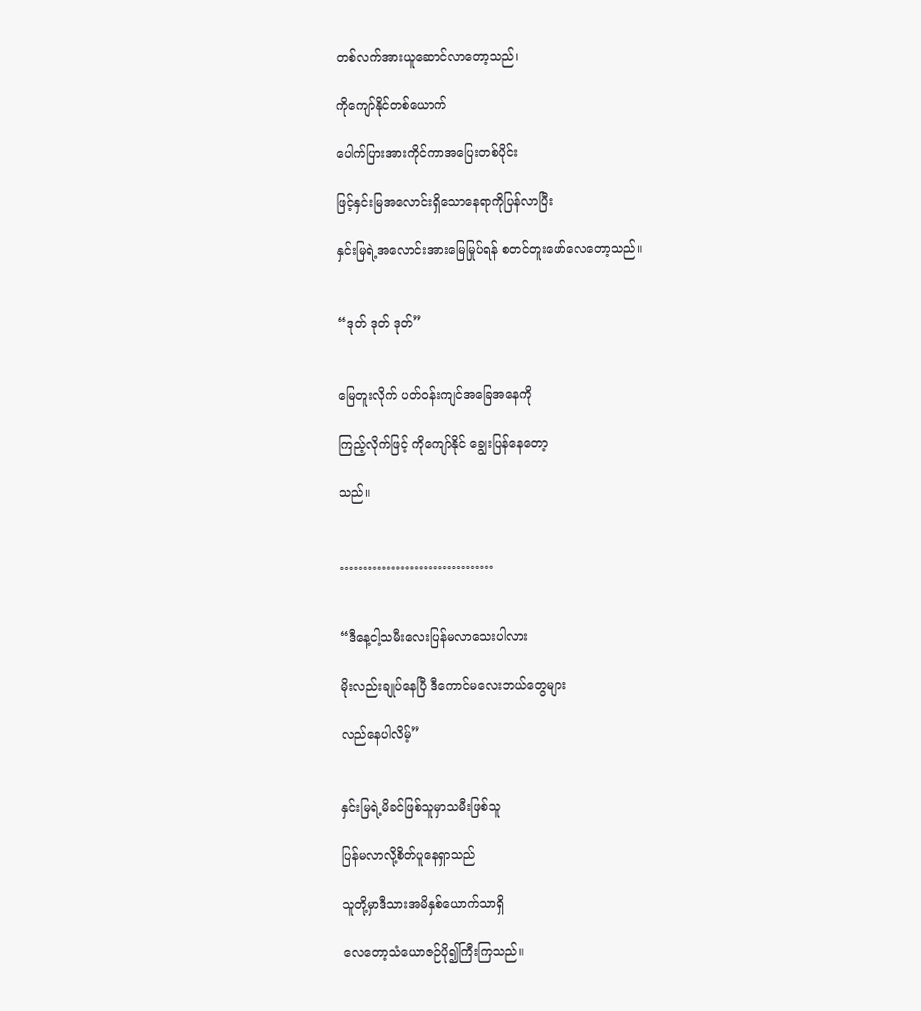တစ်လက်အားယူဆောင်လာတော့သည်၊

ကိုကျော်နိုင်တစ်ယောက်

ပေါက်ပြားအားကိုင်ကာအပြေးတစ်ပိုင်း

ဖြင့်နှင်းမြအလောင်းရှိသောနေရာကိုပြန်လာပြီး

နှင်းမြရဲ့အလောင်းအားမြေမြုပ်ရန် စတင်တူးဖော်လေတော့သည်။


“ဒုတ် ဒုတ် ဒုတ်”


မြေတူးလိုက် ပတ်ဝန်းကျင်အခြေအနေကို

ကြည့်လိုက်ဖြင့် ကိုကျော်နိုင် ချွေးပြန်နေတော့

သည်။


……………………………


“ဒီနေ့ငါ့သမီးလေးပြန်မလာသေးပါလား

မိုးလည်းချုပ်နေပြီ ဒီကောင်မလေးဘယ်တွေများ

လည်နေပါလိမ့်”


နှင်းမြရဲ့မိခင်ဖြစ်သူမှာသမီးဖြစ်သူ

ပြန်မလာလို့စိတ်ပူနေရှာသည်

သူတို့မှာဒီသားအမိနှစ်ယောက်သာရှိ

လေတော့သံယောဇဉ်ပို၍ကြီးကြသည်။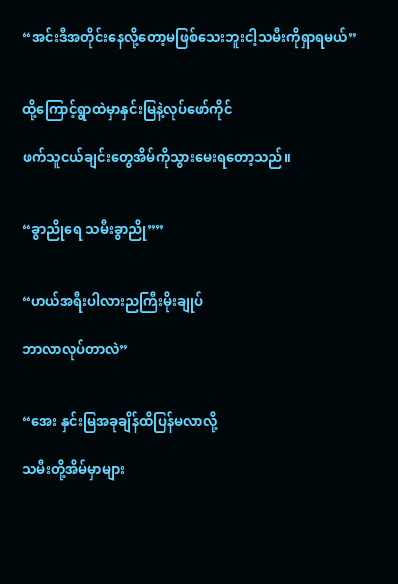“အင်းဒီအတိုင်းနေလို့တော့မဖြစ်သေးဘူးငါ့သမီးကိုရှာရမယ်”


ထို့ကြောင့်ရွာထဲမှာနှင်းမြနဲ့လုပ်ဖော်ကိုင်

ဖက်သူငယ်ချင်းတွေအိမ်ကိုသွားမေးရတော့သည်။


“ခွာညိုရေ သမီးခွာညို””


“ဟယ်အရီးပါလားညကြီးမိုးချုပ်

ဘာလာလုပ်တာလဲ”


“အေး နှင်းမြအခုချိန်ထိပြန်မလာလို့

သမီးတို့အိမ်မှာများ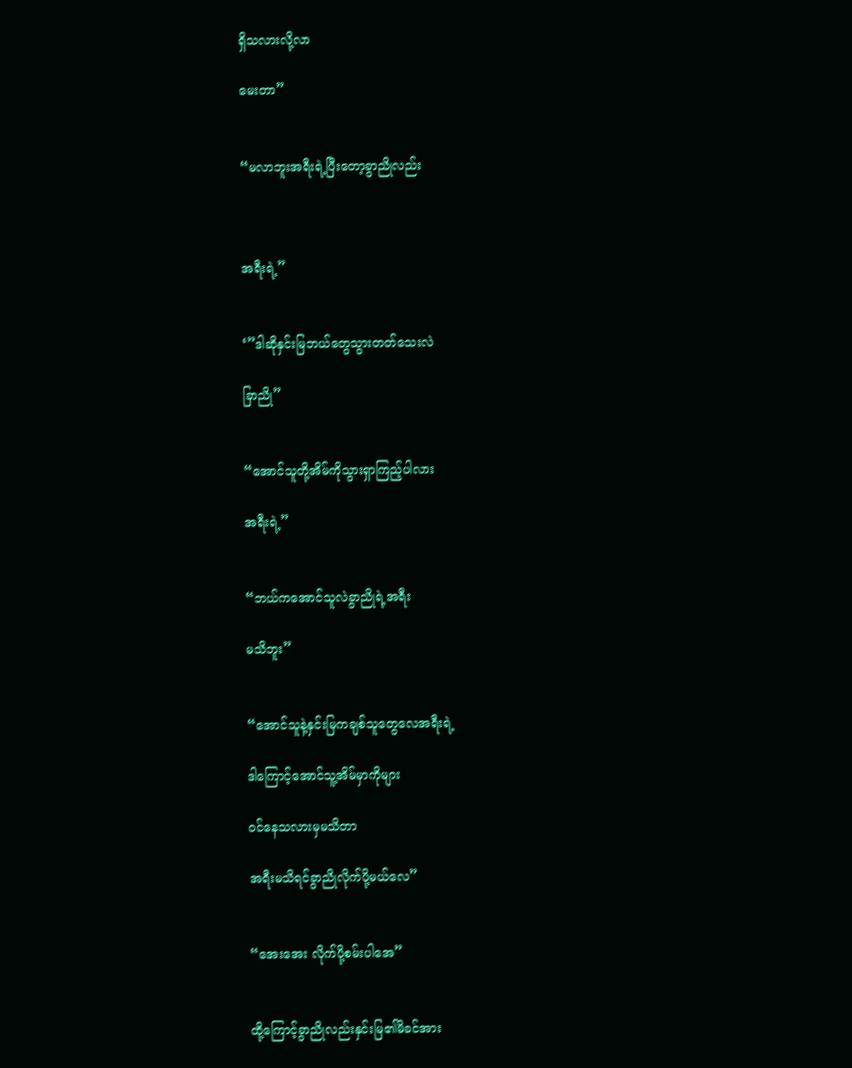ရှိသလားလို့လာ

မေးတာ”


“မလာဘူးအရီးရဲ့ပြီးတော့ခွာညိုလည်း



အရီးရဲ့”


‘”ဒါဆိုနှင်းမြဘယ်တွေသွားတတ်သေးလဲ

ခြာညို”


“အောင်သူတို့အိမ်ကိုသွားရှာကြည့်ပါလား

အရီးရဲ့”


“ဘယ်ကအောင်သူလဲခွာညိုရဲ့အရီး

မသိဘူး”


“အောင်သူနဲ့နှင်းမြကချစ်သူတွေလေအရီးရဲ့

ဒါကြောင့်အောင်သူ့အိမ်မှာကိုများ

ဝင်နေသလားမှမသိတာ

အရီးမသိရင်ခွာညိုလိုက်ပို့မယ်လေ”


“အေးအေး လိုက်ပို့စမ်းပါအေ”


ထို့ကြောင့်ခွာညိုလည်းနှင်းမြ၏မိခင်အား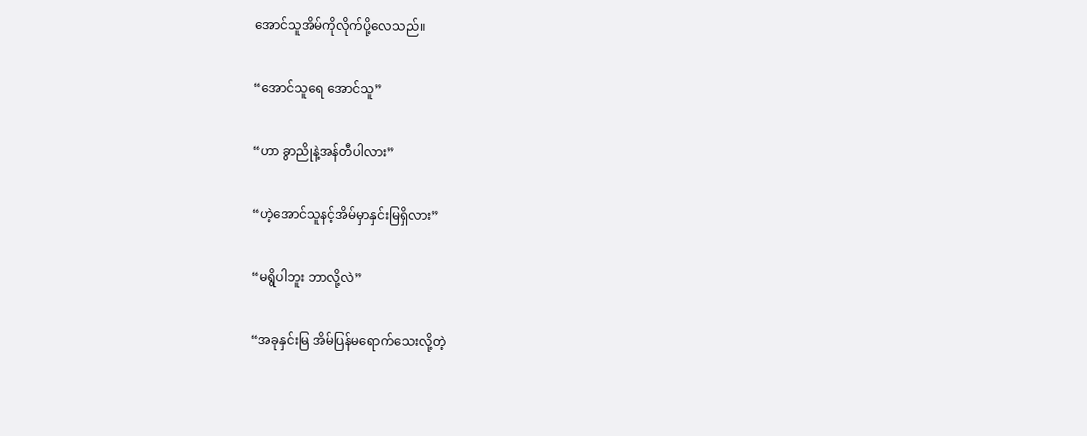အောင်သူအိမ်ကိုလိုက်ပို့လေသည်။


“အောင်သူရေ အောင်သူ”


“ဟာ ခွာညိုနဲ့အန်တီပါလား”


“ဟဲ့အောင်သူနင့်အိမ်မှာနှင်းမြရှိလား”


“မရွိပါဘူး ဘာလို့လဲ”


“အခုနှင်းမြ အိမ်ပြန်မရောက်သေးလို့တဲ့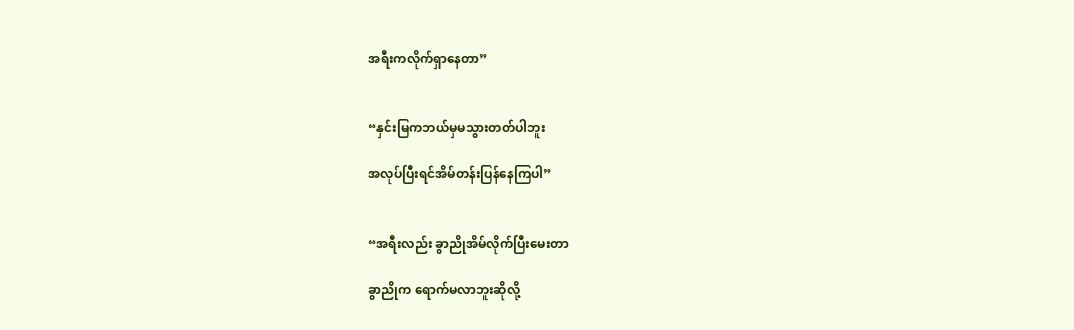အရီးကလိုက်ရှာနေတာ”


“နှင်းမြကဘယ်မှမသွားတတ်ပါဘူး

အလုပ်ပြီးရင်အိမ်တန်းပြန်နေကြပါ”


“အရီးလည်း ခွာညိုအိမ်လိုက်ပြီးမေးတာ

ခွာညိုက ရောက်မလာဘူးဆိုလို့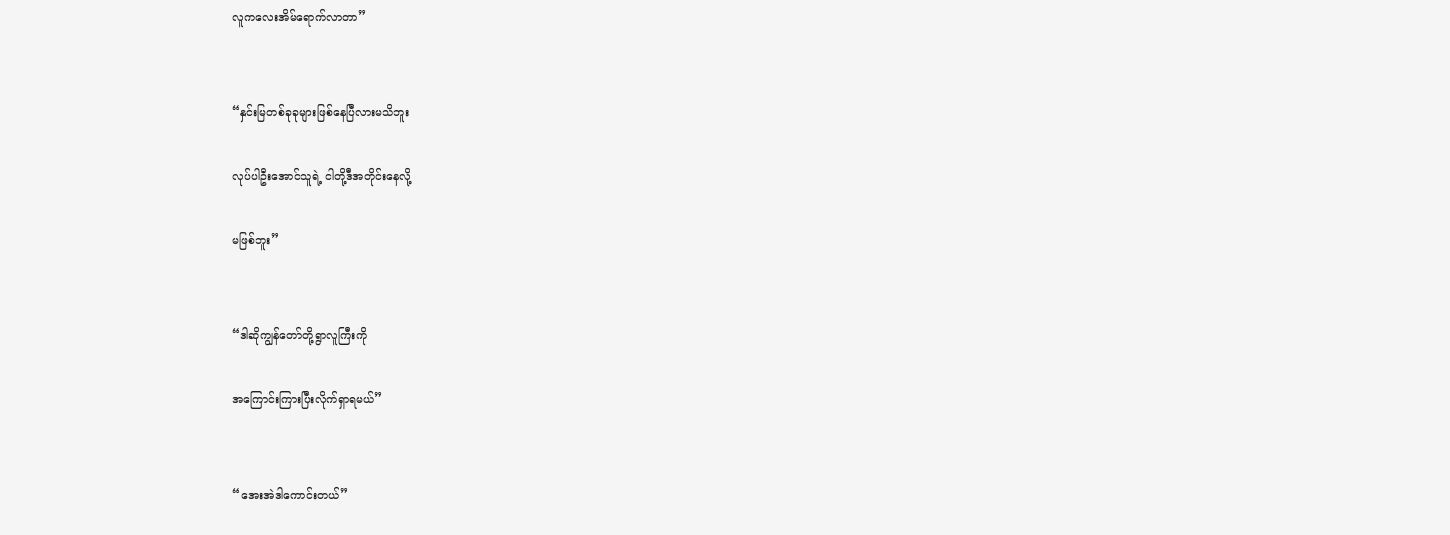လူကလေးအိမ်ရောက်လာတာ”


“နှင်းမြတစ်ခုခုများဖြစ်နေပြီလားမသိဘူး

လုပ်ပါဦးအောင်သူရဲ့ ငါတို့ဒီအတိုင်းနေလို့

မဖြစ်ဘူး”


“ဒါဆိုကျွန်တော်တို့ရွာလူကြီးကို

အကြောင်းကြားပြီးလိုက်ရှာရမယ်”


“အေးအဲဒါကောင်းတယ်”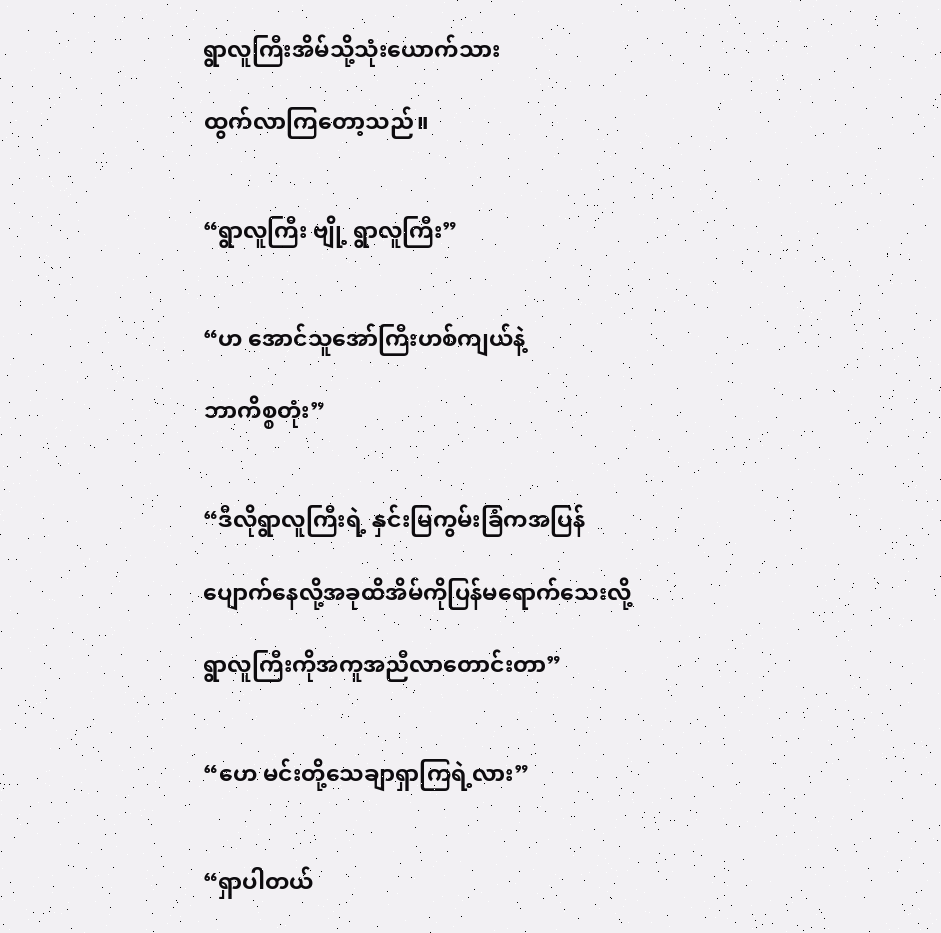ရွာလူကြီးအိမ်သို့သုံးယောက်သား

ထွက်လာကြတော့သည်။


“ရွာလူကြီး ဗျို့ ရွာလူကြီး”


“ဟ အောင်သူအော်ကြီးဟစ်ကျယ်နဲ့

ဘာကိစ္စတုံး”


“ဒီလိုရွာလူကြီးရဲ့ နှင်းမြကွမ်းခြံကအပြန်

ပျောက်နေလို့အခုထိအိမ်ကိုပြန်မရောက်သေးလို့

ရွာလူကြီးကိုအကူအညီလာတောင်းတာ”


“ဟေ မင်းတို့သေချာရှာကြရဲ့လား”


“ရှာပါတယ်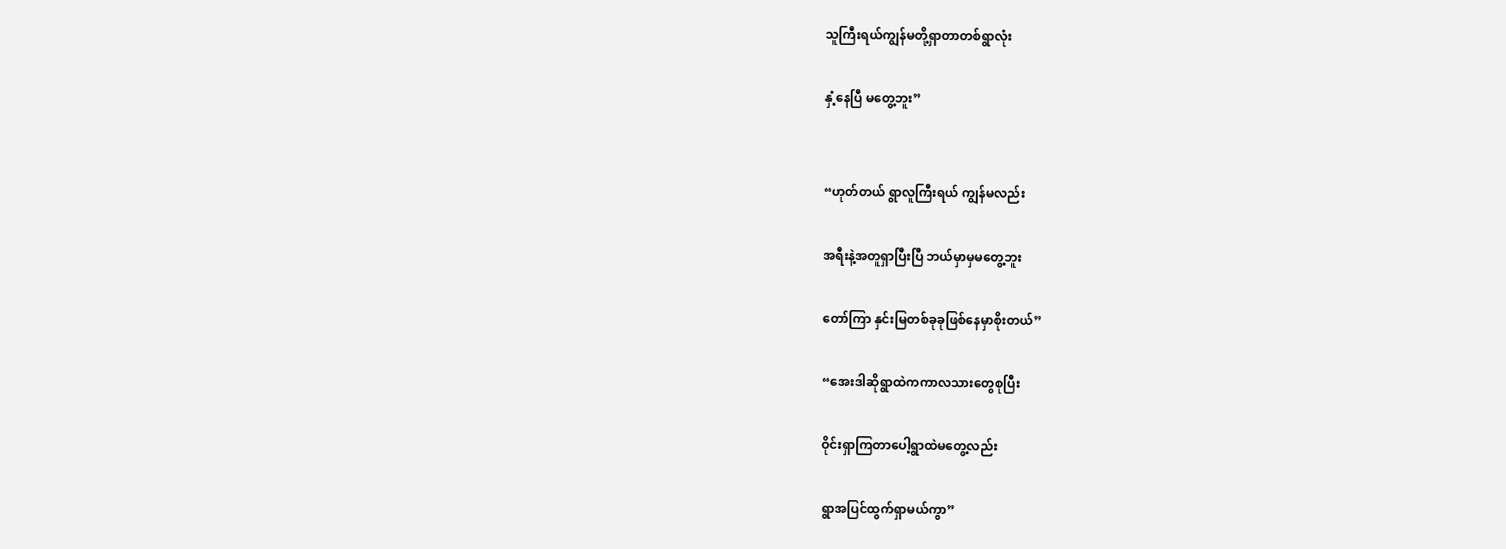သူကြီးရယ်ကျွန်မတို့ရှာတာတစ်ရွာလုံး

နှံ့နေပြီ မတွေ့ဘူး”


“ဟုတ်တယ် ရွာလူကြီးရယ် ကျွန်မလည်း

အရီးနဲ့အတူရှာပြီးပြီ ဘယ်မှာမှမတွေ့ဘူး

တော်ကြာ နှင်းမြတစ်ခုခုဖြစ်နေမှာစိုးတယ်”

“အေးဒါဆိုရွာထဲကကာလသားတွေစုပြီး

ဝိုင်းရှာကြတာပေါ့ရွာထဲမတွေ့လည်း

ရွာအပြင်ထွက်ရှာမယ်ကွာ”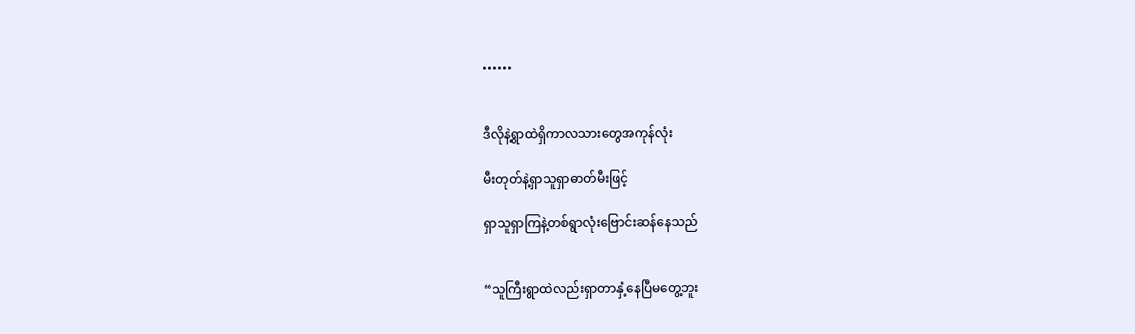••••••


ဒီလိုနဲ့ရွာထဲရှိကာလသားတွေအကုန်လုံး

မီးတုတ်နဲ့ရှာသူရှာဓာတ်မီးဖြင့်

ရှာသူရှာကြနဲ့တစ်ရွာလုံးဗြောင်းဆန်နေသည်


“သူကြီးရွာထဲလည်းရှာတာနှံ့နေပြီမတွေ့ဘူး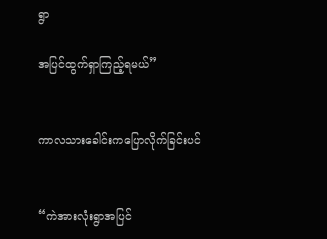ရွာ

အပြင်ထွက်ရှာကြည့်ရမယ်”


ကာလသားခေါင်းကပြောလိုက်ခြင်းပင်


“ကဲအားလုံးရွာအပြင်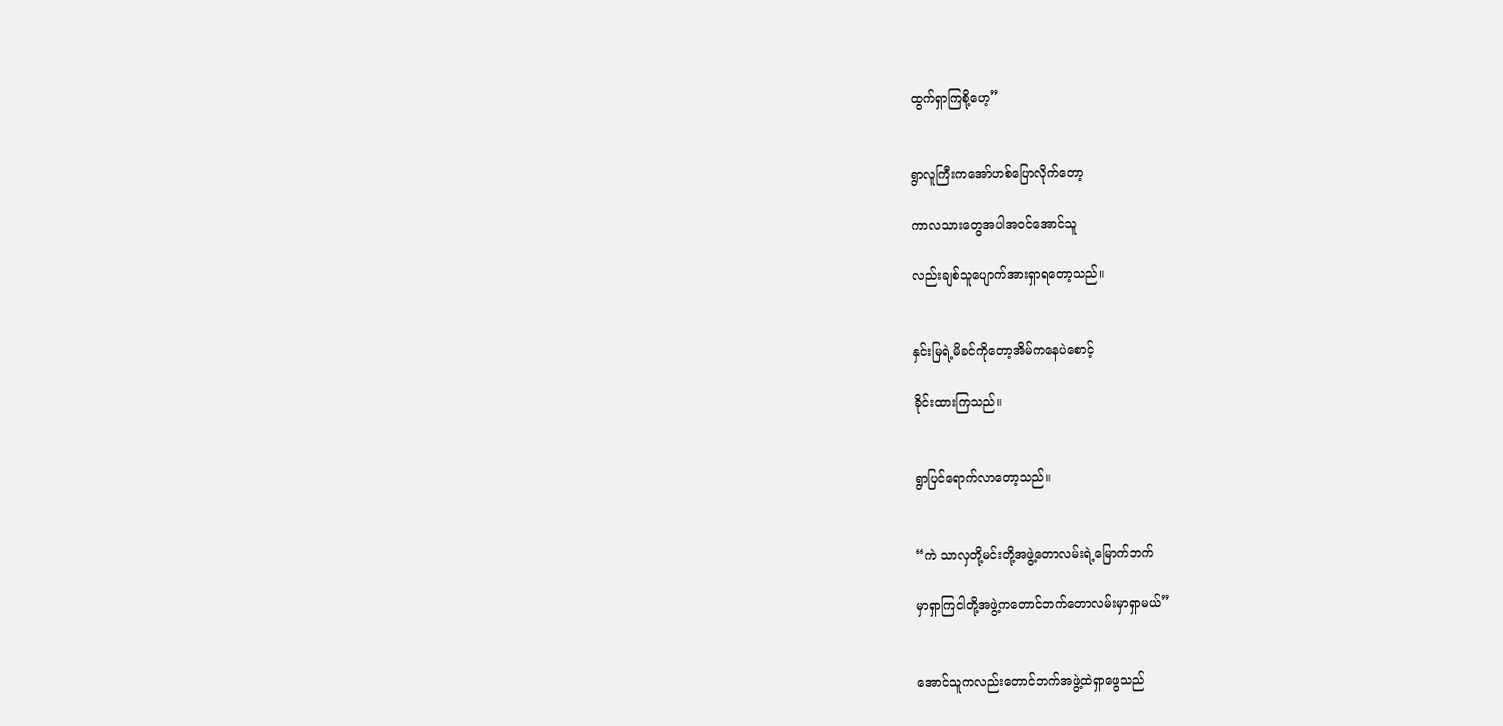ထွက်ရှာကြစို့ဟေ့”


ရွာလူကြီးကအော်ဟစ်ပြောလိုက်တော့

ကာလသားတွေအပါအဝင်အောင်သူ

လည်းချစ်သူပျောက်အားရှာရတော့သည်။


နှင်းမြရဲ့မိခင်ကိုတော့အိမ်ကနေပဲစောင့်

ခိုင်းထားကြသည်။


ရွာပြင်ရောက်လာတော့သည်။


“ကဲ သာလှတို့မင်းတို့အဖွဲ့တောလမ်းရဲ့မြောက်ဘက်

မှာရှာကြငါတို့အဖွဲ့ကတောင်ဘက်တောလမ်းမှာရှာမယ်”


အောင်သူကလည်းတောင်ဘက်အဖွဲ့ထဲရှာဖွေသည်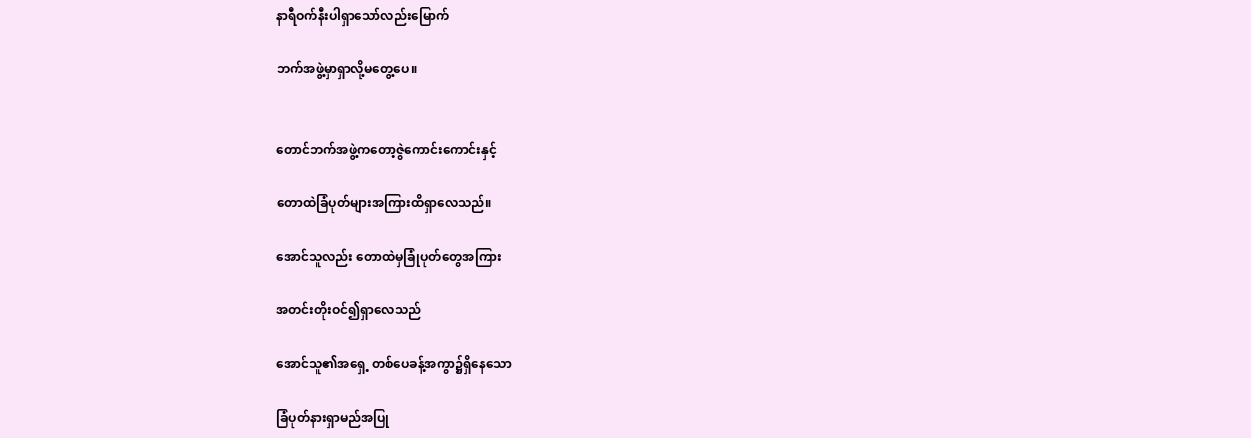နာရီဝက်နီးပါရှာသော်လည်းမြောက်

ဘက်အဖွဲ့မှာရှာလို့မတွေ့ပေ။


တောင်ဘက်အဖွဲ့ကတော့ဇွဲကောင်းကောင်းနှင့်

တောထဲခြံပုတ်များအကြားထိရှာလေသည်။

အောင်သူလည်း တောထဲမှခြုံပုတ်တွေအကြား

အတင်းတိုးဝင်၍ရှာလေသည်

အောင်သူ၏အရှေ့ တစ်ပေခန့်အကွာ၌ရှိနေသော

ခြံပုတ်နားရှာမည်အပြု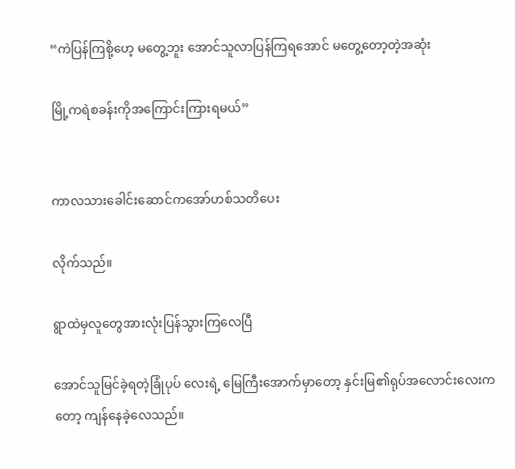“ကဲပြန်ကြစို့ဟေ့ မတွေ့ဘူး အောင်သူလာပြန်ကြရအောင် မတွေ့တော့တဲ့အဆုံး

မြို့ကရဲစခန်းကိုအကြောင်းကြားရမယ်”


ကာလသားခေါင်းဆောင်ကအော်ဟစ်သတိပေး

လိုက်သည်။

ရွာထဲမှလူတွေအားလုံးပြန်သွားကြလေပြီ

အောင်သူမြင်ခဲ့ရတဲ့ခြုံပုပ် လေးရဲ့ မြေကြီးအောက်မှာတော့ နှင်းမြ၏ရုပ်အလောင်းလေးကတော့ ကျန်နေခဲ့လေသည်။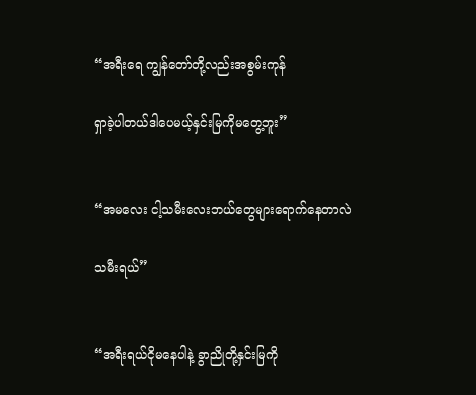“အရီးရေ ကျွန်တော်တို့လည်းအစွမ်းကုန်

ရှာခဲ့ပါတယ်ဒါပေမယ့်နှင်းမြကိုမတွေ့ဘူး”


“အမလေး ငါ့သမီးလေးဘယ်တွေများရောက်နေတာလဲ

သမီးရယ်”


“အရီးရယ်ငိုမနေပါနဲ့ ခွာညိုတို့နှင်းမြကို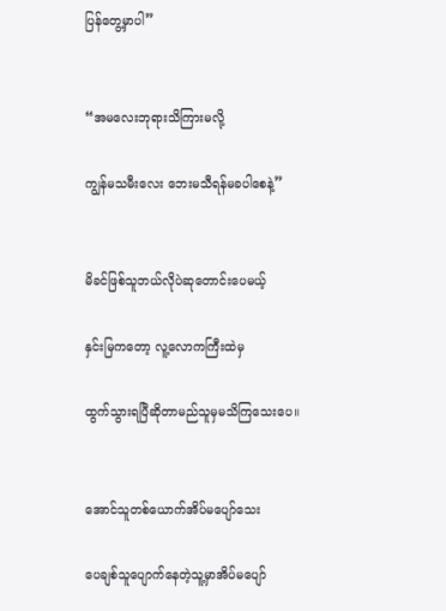ပြန်တွေ့မှာပါ”


“အမလေးဘုရားသိကြားမလို့

ကျွန်မသမီးလေး ဘေးမသီရန်မခပါစေနဲ့”


မိခင်ဖြစ်သူဘယ်လိုပဲဆုတောင်းပေမယ့်

နှင်းမြကတော့ လူ့လောကကြီးထဲမှ

ထွက်သွားရပြီဆိုတာမည်သူမှမသိကြသေးပေ။


အောင်သူတစ်ယောက်အိပ်မပျော်သေး

ပေချစ်သူပျောက်နေတဲ့သူ့မှာအိပ်မပျော်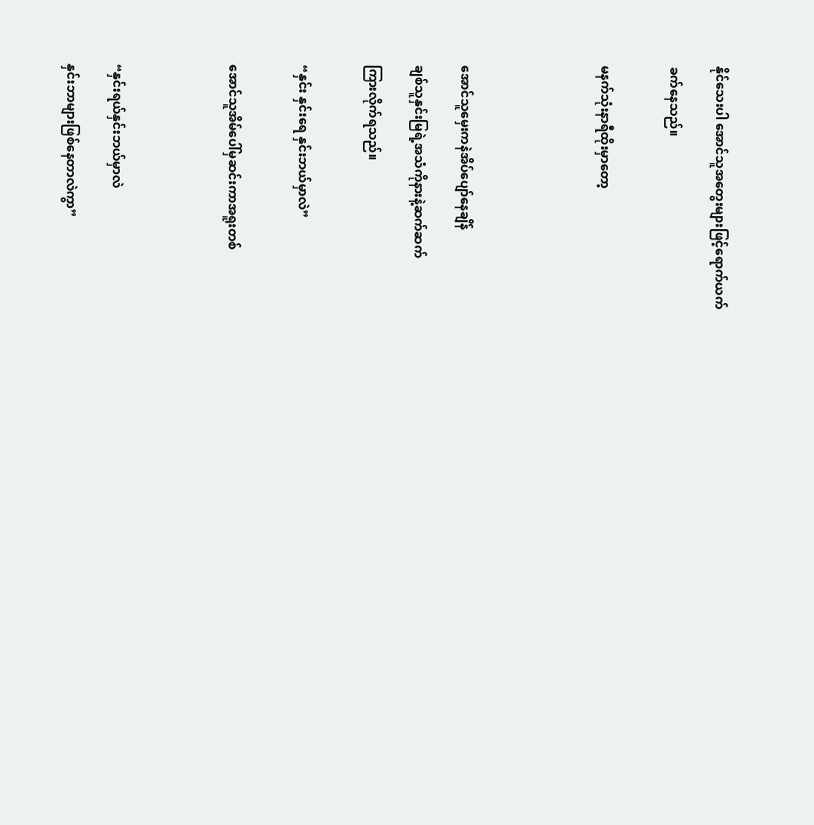နိုင်သေးပါ အောင်သူအတွေးများဖြင့်ရောက်ယက်

ခက်နေသည်။


မနက်သုံးနာရီထိုးမှာတော့





အောင်သူမှေးကနဲအိပ်ပျော်နေချိန်

ချစ်သူနှင်းမြရဲ့အသံကိုနားနဲ့ဆက်ဆက်

ကြားလိုက်ရသည်။


“နှင်း နှင်းရေ နှင်းဘယ်မှာလဲ”


အောင်သူအိမ်ပေါ်မှဆင်းကာအရူးတစ်




“နှင်းရယ်နှင်းဘယ်မှာလဲ

နှင်းဘာများဖြစ်နေတာလဲကွာ”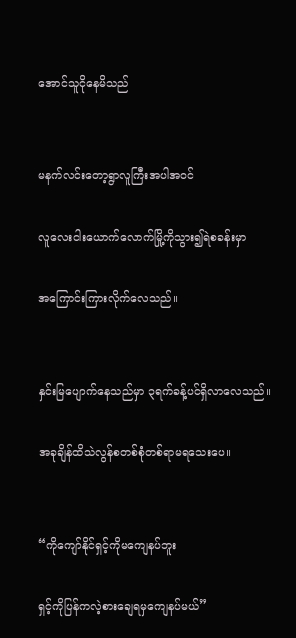အောင်သူငိုနေမိသည်


မနက်လင်းတော့ရွာလူကြီးအပါအဝင်

လူလေးငါးယောက်လောက်မြို့ကိုသွား၍ရဲစခန်းမှာ

အကြောင်းကြားလိုက်လေသည်။


နှင်းမြပျောက်နေသည်မှာ ၃ရက်ခန့်ပင်ရှိလာလေသည်။

အခုချိန်ထိသဲလွန်စတစ်စုံတစ်ရာမရသေးပေ။


“ကိုကျော်နိုင်ရှင့်ကိုမကျေနပ်ဘူး

ရှင့်ကိုပြန်ကလဲ့စားချေရမှကျေနပ်မယ်”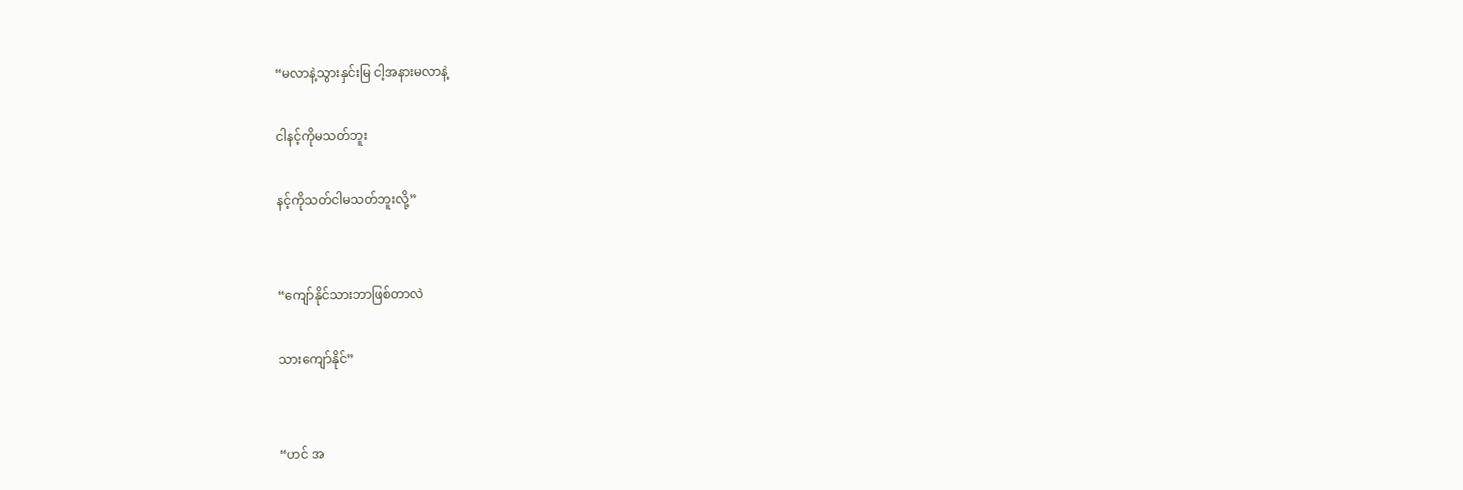“မလာနဲ့သွားနှင်းမြ ငါ့အနားမလာနဲ့

ငါနင့်ကိုမသတ်ဘူး

နင့်ကိုသတ်ငါမသတ်ဘူးလို့”


“ကျော်နိုင်သားဘာဖြစ်တာလဲ

သားကျော်နိုင်”


“ဟင် အ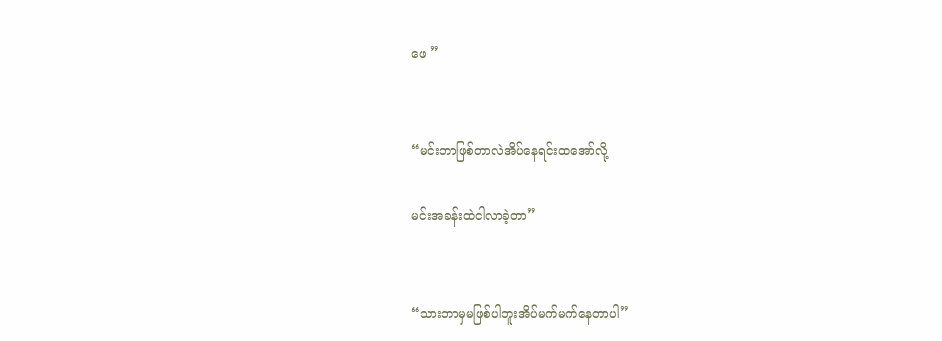ဖေ ”


“မင်းဘာဖြစ်တာလဲအိပ်နေရင်းထအော်လို့

မင်းအခန်းထဲငါလာခဲ့တာ”


“သားဘာမှမဖြစ်ပါဘူးအိပ်မက်မက်နေတာပါ”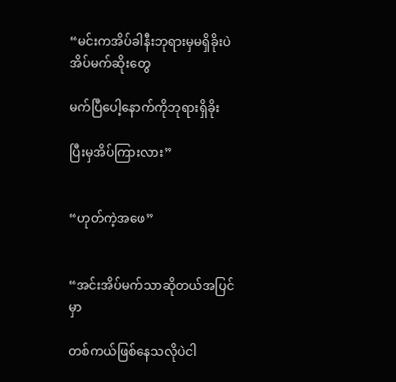“မင်းကအိပ်ခါနီးဘုရားမှမရှိခိုးပဲအိပ်မက်ဆိုးတွေ

မက်ပြီပေါ့နောက်ကိုဘုရားရှိခိုး

ပြီးမှအိပ်ကြားလား”


“ဟုတ်ကဲ့အဖေ”


“အင်းအိပ်မက်သာဆိုတယ်အပြင်မှာ

တစ်ကယ်ဖြစ်နေသလိုပဲငါ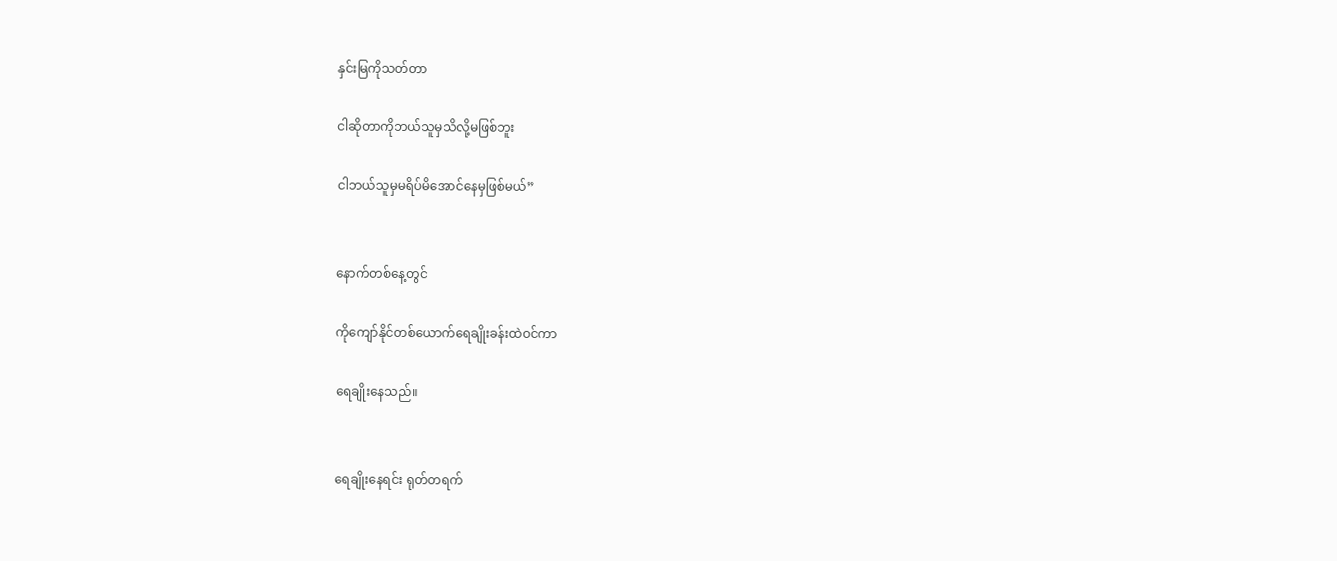နှင်းမြကိုသတ်တာ

ငါဆိုတာကိုဘယ်သူမှသိလို့မဖြစ်ဘူး

ငါဘယ်သူမှမရိပ်မိအောင်နေမှဖြစ်မယ်”


နောက်တစ်နေ့တွင်

ကိုကျော်နိုင်တစ်ယောက်ရေချိုးခန်းထဲဝင်ကာ

ရေချိုးနေသည်။


ရေချိုးနေရင်း ရုတ်တရက်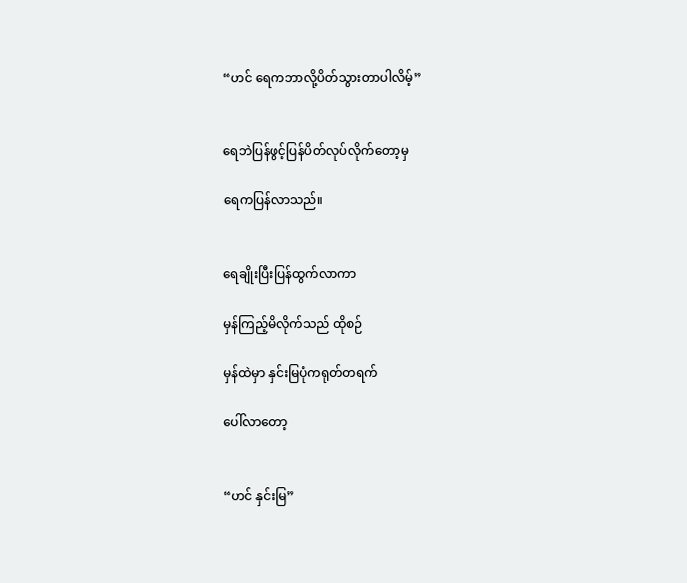“ဟင် ရေကဘာလို့ပိတ်သွားတာပါလိမ့်”


ရေဘဲပြန်ဖွင့်ပြန်ပိတ်လုပ်လိုက်တော့မှ

ရေကပြန်လာသည်။


ရေချိုးပြီးပြန်ထွက်လာကာ

မှန်ကြည့်မိလိုက်သည် ထိုစဉ်

မှန်ထဲမှာ နှင်းမြပုံကရုတ်တရက်

ပေါ်လာတော့


“ဟင် နှင်းမြ”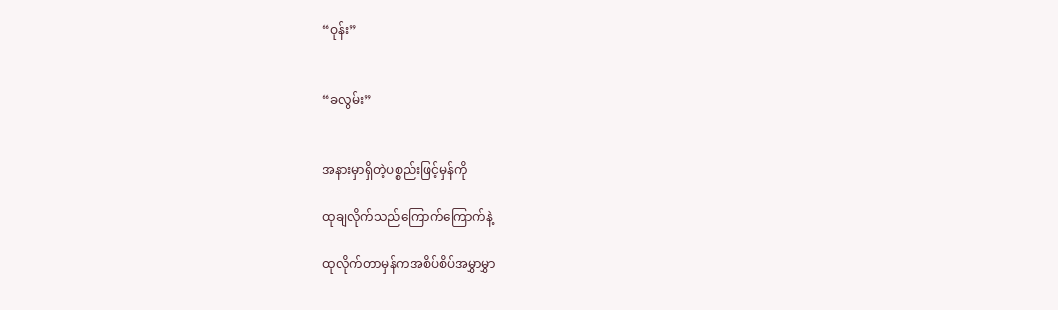“ဝုန်း”


“ခလွမ်း”


အနားမှာရှိတဲ့ပစ္စည်းဖြင့်မှန်ကို

ထုချလိုက်သည်ကြောက်ကြောက်နဲ့

ထုလိုက်တာမှန်ကအစိပ်စိပ်အမွှာမွှာ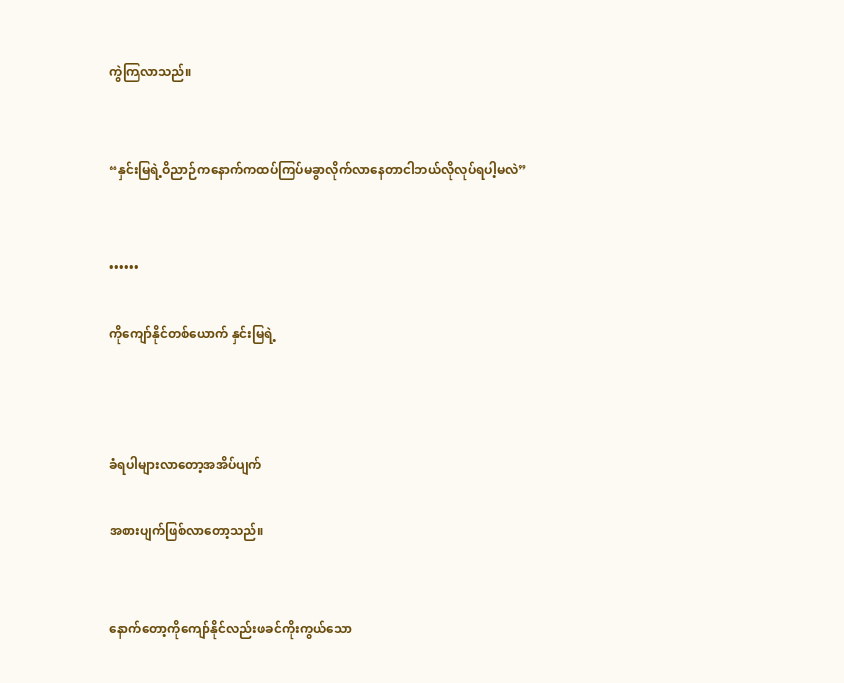ကွဲကြလာသည်။


“နှင်းမြရဲ့ဝိညာဉ်ကနောက်ကထပ်ကြပ်မခွာလိုက်လာနေတာငါဘယ်လိုလုပ်ရပါ့မလဲ”


••••••

ကိုကျော်နိုင်တစ်ယောက် နှင်းမြရဲ့



ခံရပါများလာတော့အအိပ်ပျက်

အစားပျက်ဖြစ်လာတော့သည်။


နောက်တော့ကိုကျော်နိုင်လည်းဖခင်ကိုးကွယ်သော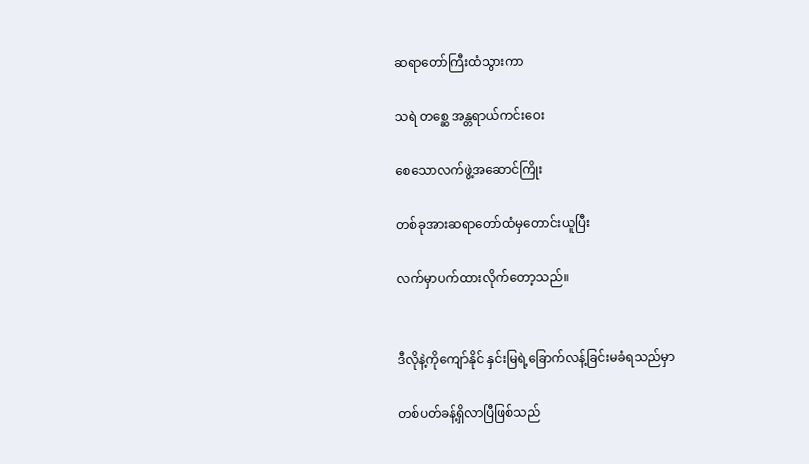ဆရာတော်ကြီးထံသွားကာ

သရဲ တစ္ဆေ အန္တရာယ်ကင်းဝေး

စေသောလက်ဖွဲ့အဆောင်ကြိုး

တစ်ခုအားဆရာတော်ထံမှတောင်းယူပြီး

လက်မှာပက်ထားလိုက်တော့သည်။


ဒီလိုနဲ့ကိုကျော်နိုင် နှင်းမြရဲ့ခြောက်လန့်ခြင်းမခံရသည်မှာ

တစ်ပတ်ခန့်ရှိလာပြီဖြစ်သည်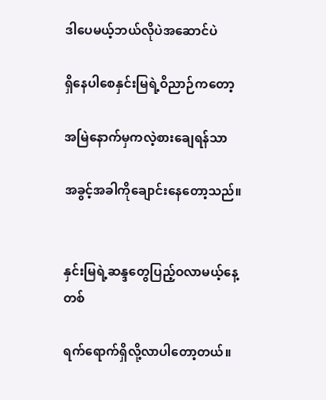ဒါပေမယ့်ဘယ်လိုပဲအဆောင်ပဲ

ရှိနေပါစေနှင်းမြရဲ့ဝိညာဉ်ကတော့

အမြဲနောက်မှကလဲ့စားချေရန်သာ

အခွင့်အခါကိုချောင်းနေတော့သည်။


နှင်းမြရဲ့ဆန္ဒတွေပြည့်ဝလာမယ့်နေ့တစ်

ရက်ရောက်ရှိလို့လာပါတော့တယ်။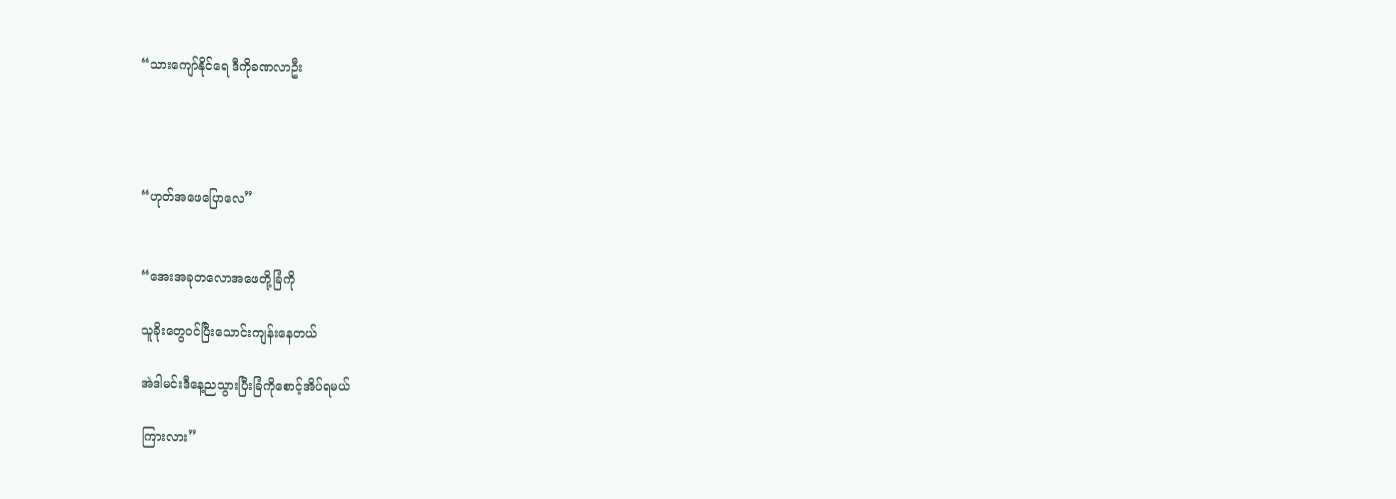“သားကျော်နိုင်ရေ ဒီကိုခဏလာဦး




“ဟုတ်အဖေပြောလေ”


“အေးအခုတလောအဖေတို့ခြံကို

သူခိုးတွေဝင်ပြီးသောင်းကျန်းနေတယ်

အဲဒါမင်းဒီနေ့ညသွားပြီးခြံကိုစောင့်အိပ်ရမယ်

ကြားလား”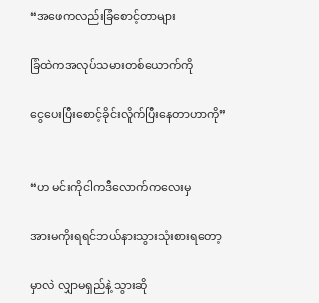“အဖေကလည်းခြံစောင့်တာများ

ခြံထဲကအလုပ်သမားတစ်ယောက်ကို

ငွေပေးပြီးစောင့်ခိုင်းလိူက်ပြီးနေတာဟာကို”


“ဟ မင်းကိုငါကဒီလောက်ကလေးမှ

အားမကိုးရရင်ဘယ်နားသွားသုံးစားရတော့

မှာလဲ လျှာမရှည်နဲ့ သွားဆို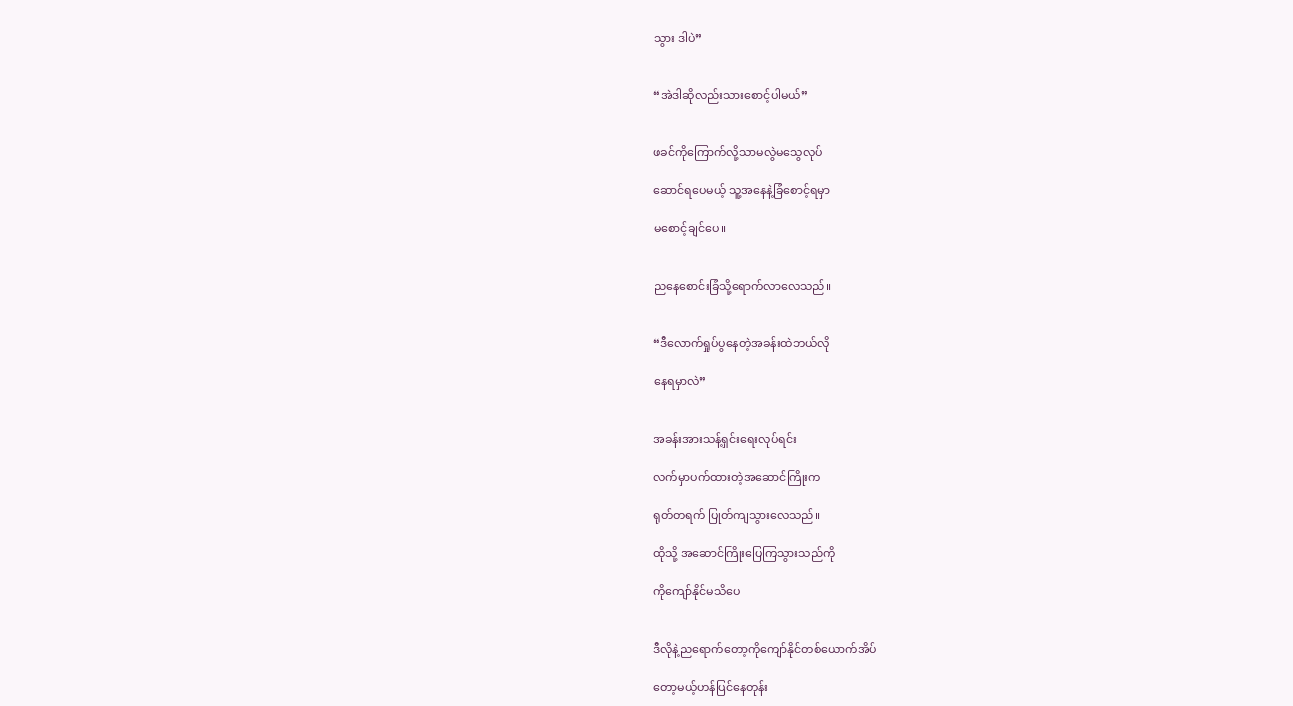သွား ဒါပဲ”


“အဲဒါဆိုလည်းသားစောင့်ပါမယ်”


ဖခင်ကိုကြောက်လို့သာမလွဲမသွေလုပ်

ဆောင်ရပေမယ့် သူ့အနေနဲ့ခြံစောင့်ရမှာ

မစောင့်ချင်ပေ။


ညနေစောင်းခြံသို့ရောက်လာလေသည်။


“ဒီလောက်ရှုပ်ပွနေတဲ့အခန်းထဲဘယ်လို

နေရမှာလဲ”


အခန်းအားသန့်ရှင်းရေးလုပ်ရင်း

လက်မှာပက်ထားတဲ့အဆောင်ကြိုးက

ရုတ်တရက် ပြုတ်ကျသွားလေသည်။

ထိုသို့ အဆောင်ကြိုးပြေကြသွားသည်ကို

ကိုကျော်နိုင်မသိပေ


ဒီလိုနဲ့ညရောက်တော့ကိုကျော်နိုင်တစ်ယောက်အိပ်

တော့မယ့်ဟန်ပြင်နေတုန်း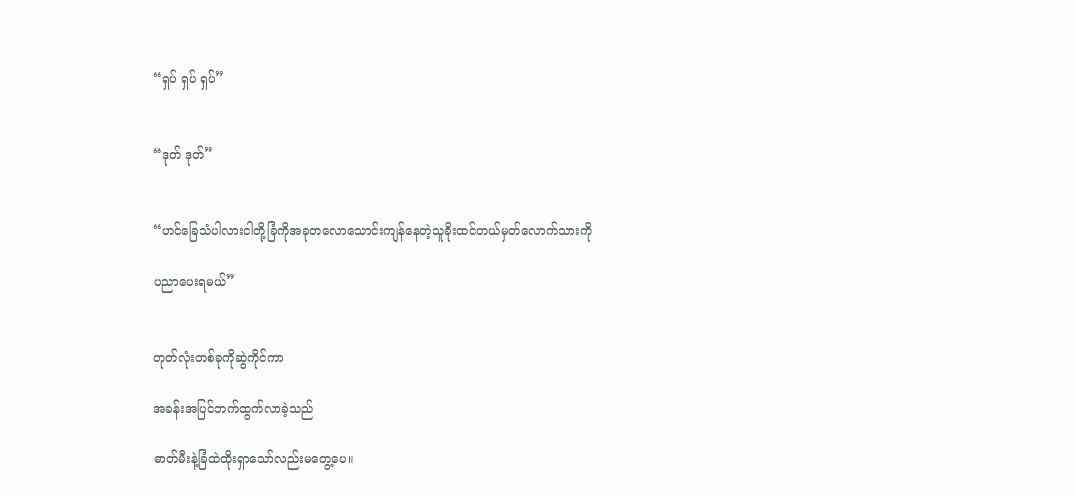“ရှပ် ရှပ် ရှပ်”


“ဒုတ် ဒုတ်”


“ဟင်ခြေသံပါလားငါတို့ခြံကိုအခုတလောသောင်းကျန်နေတဲ့သူခိုးထင်တယ်မှတ်လောက်သားကို

ပညာပေးရမယ်”


တုတ်လုံးတစ်ခုကိုဆွဲကိုင်ကာ

အခန်းအပြင်ဘက်ထွက်လာခဲ့သည်

ဓာတ်မီးနဲ့ခြံထဲထိုးရှာသော်လည်းမတွေ့ပေ။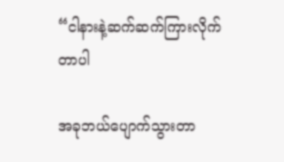“ငါနားနဲ့ဆက်ဆက်ကြားလိုက်တာပါ

အခုဘယ်ပျောက်သွားတာ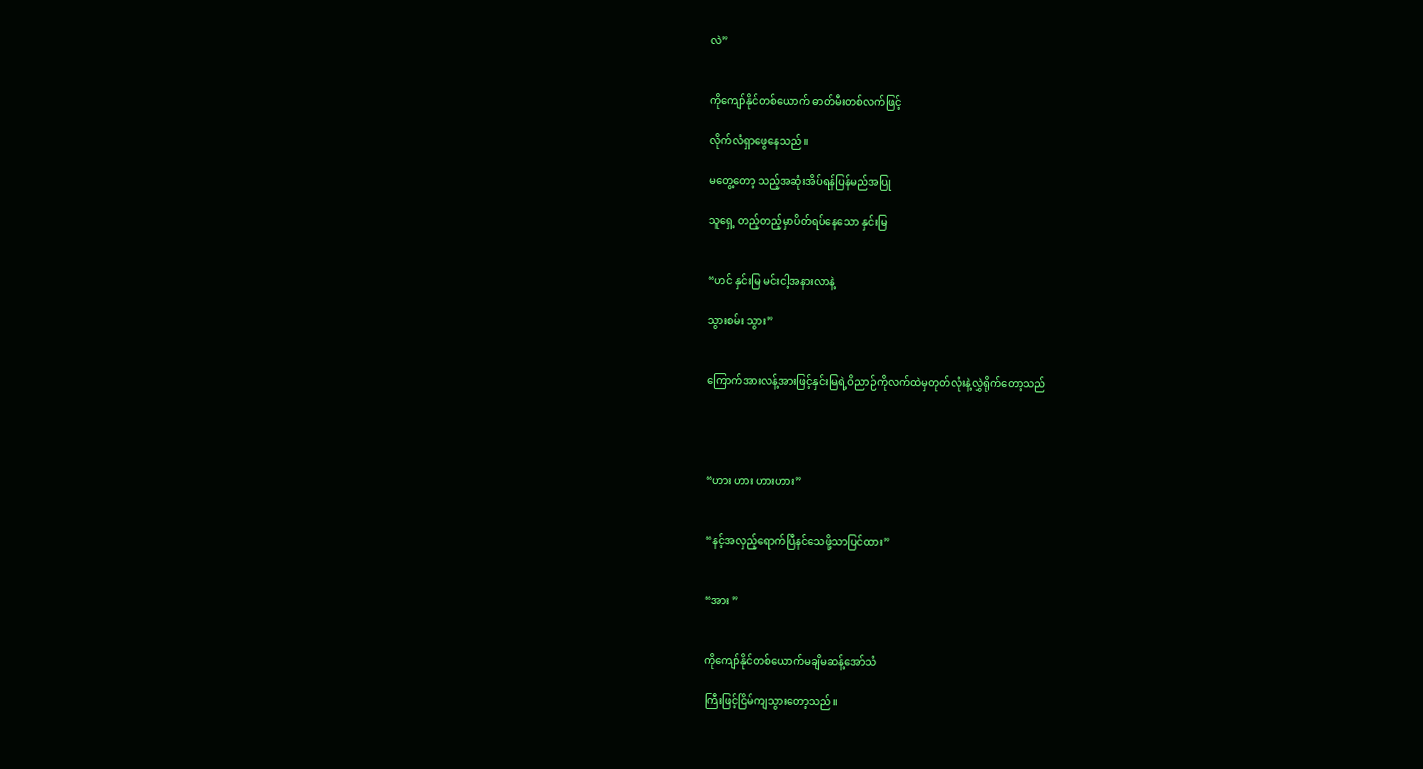လဲ”


ကိုကျော်နိုင်တစ်ယောက် ဓာတ်မီးတစ်လက်ဖြင့်

လိုက်လံရှာဖွေနေသည်။

မတွေ့တော့ သည့်အဆုံးအိပ်ရန်ပြန်မည်အပြု

သူရှေ့ တည့်တည့်မှာပိတ်ရပ်နေသော နှင်းမြ


“ဟင် နှင်းမြ မင်းငါ့အနားလာနဲ့

သွားစမ်း သွား”


ကြောက်အားလန့်အားဖြင့်နှင်းမြရဲ့ဝိညာဉ်ကိုလက်ထဲမှတုတ်လုံးနဲ့လွှဲရိုက်တော့သည်




“ဟား ဟား ဟားဟား”


“နင့်အလှည့်ရောက်ပြီနင်သေဖို့သာပြင်ထား”


“အား ”


ကိုကျော်နိုင်တစ်ယောက်မချိမဆန့်အော်သံ

ကြီးဖြင့်ငြိမ်ကျသွားတော့သည်။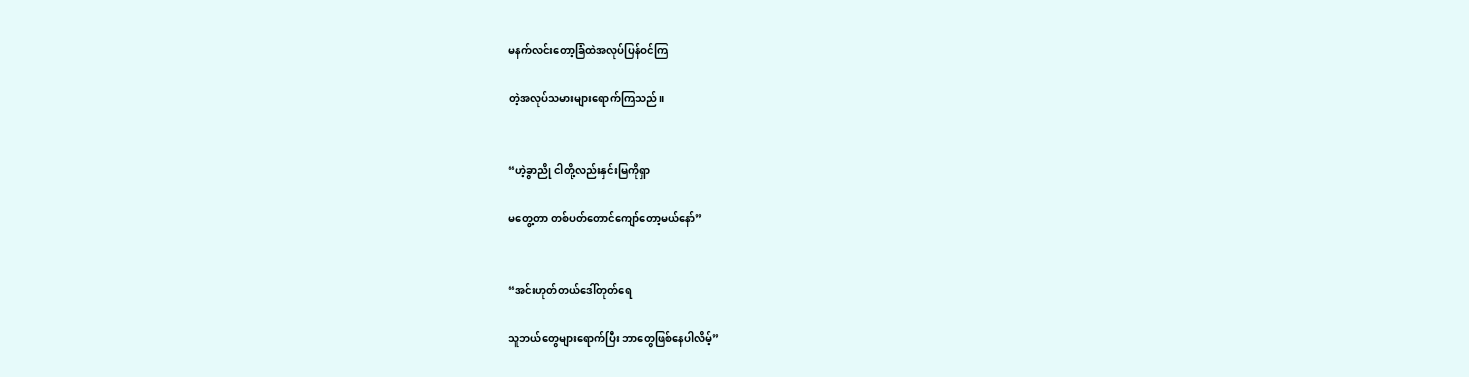မနက်လင်းတော့ခြံထဲအလုပ်ပြန်ဝင်ကြ

တဲ့အလုပ်သမားများရောက်ကြသည်။


“ဟဲ့ခွာညို ငါတို့လည်းနှင်းမြကိုရှာ

မတွေ့တာ တစ်ပတ်တောင်ကျော်တော့မယ်နော်”


“အင်းဟုတ်တယ်ဒေါ်တုတ်ရေ

သူဘယ်တွေများရောက်ပြီး ဘာတွေဖြစ်နေပါလိမ့်”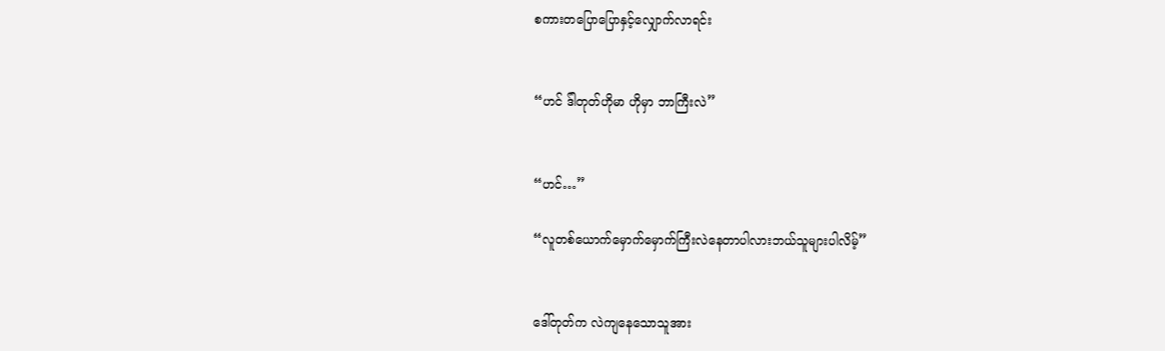စကားတပြောပြောနှင့်လျှောက်လာရင်း


“ဟင် ဒ်ါတုတ်ဟိုမာ ဟိုမှာ ဘာကြီးလဲ”


“ဟင်…”

“လူတစ်ယောက်မှောက်မှောက်ကြီးလဲနေတာပါလားဘယ်သူများပါလိမ့်”


ဒေါ်တုတ်က လဲကျနေသောသူအား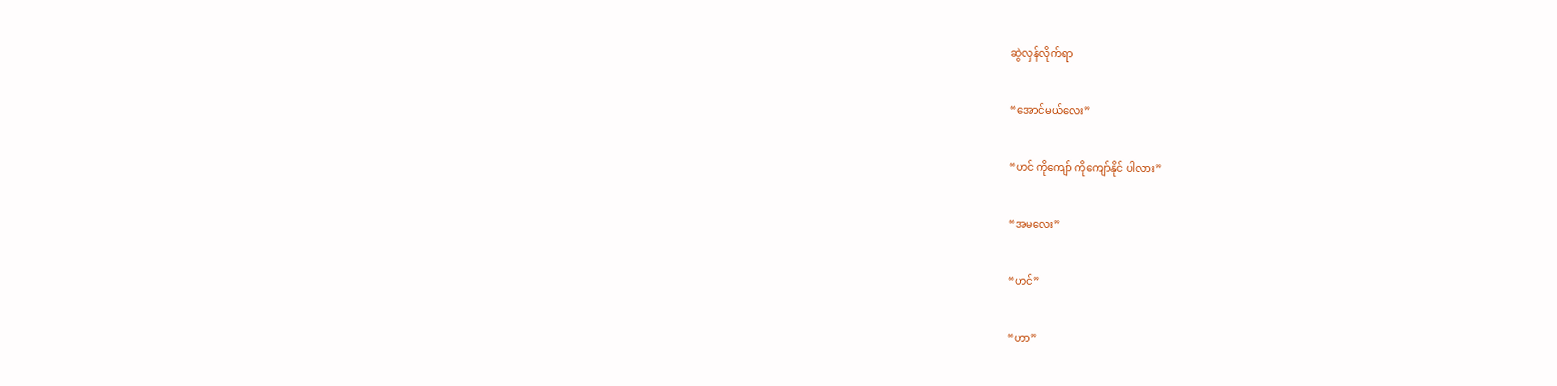ဆွဲလှန်လိုက်ရာ


“အောင်မယ်လေး”


“ဟင် ကိုကျော် ကိုကျော်နိုင် ပါလား”


“အမလေး”


“ဟင်”


“ဟာ”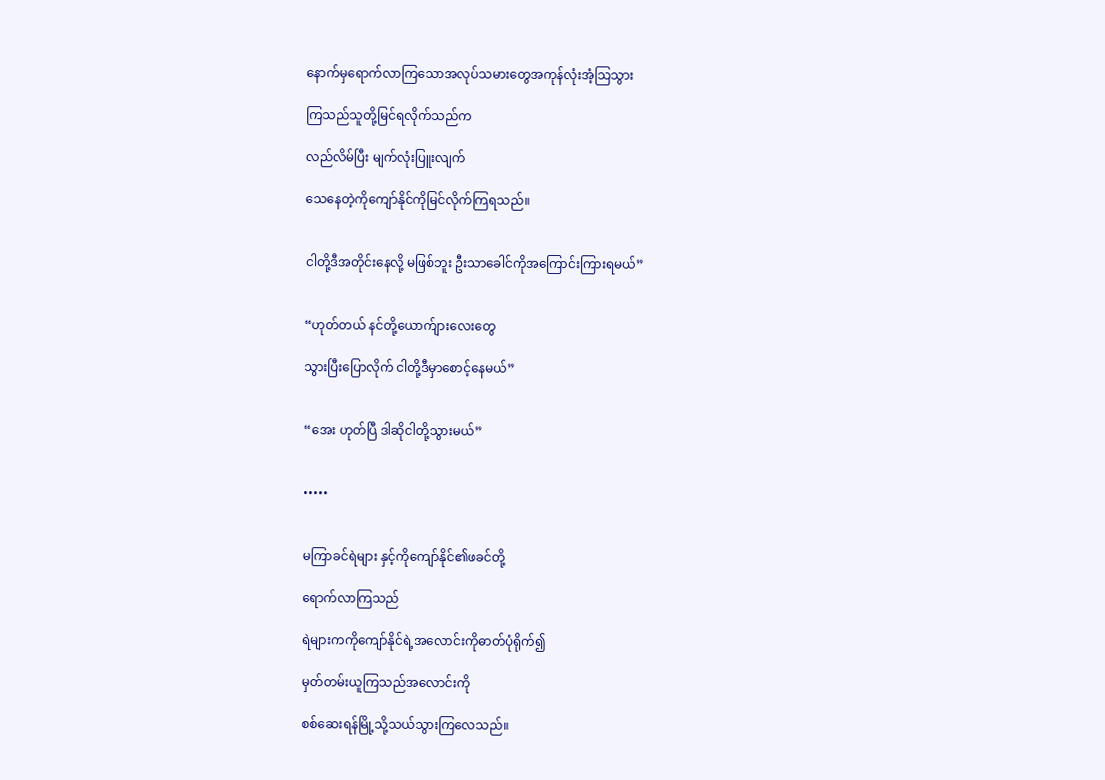နောက်မှရောက်လာကြသောအလုပ်သမားတွေအကုန်လုံးအံ့သြသွား

ကြသည်သူတို့မြင်ရလိုက်သည်က

လည်လိမ်ပြီး မျက်လုံးပြူးလျက်

သေနေတဲ့ကိုကျော်နိုင်ကိုမြင်လိုက်ကြရသည်။


ငါတို့ဒီအတိုင်းနေလို့ မဖြစ်ဘူး ဦးသာခေါင်ကိုအကြောင်းကြားရမယ်”


“ဟုတ်တယ် နင်တို့ယောက်ျားလေးတွေ

သွားပြီးပြောလိုက် ငါတို့ဒီမှာစောင့်နေမယ်”


“အေး ဟုတ်ပြီ ဒါဆိုငါတို့သွားမယ်”


•••••


မကြာခင်ရဲများ နှင့်ကိုကျော်နိုင်၏ဖခင်တို့

ရောက်လာကြသည်

ရဲများကကိုကျော်နိုင်ရဲ့အလောင်းကိုဓာတ်ပုံရိုက်၍

မှတ်တမ်းယူကြသည်အလောင်းကို

စစ်ဆေးရန်မြို့သို့သယ်သွားကြလေသည်။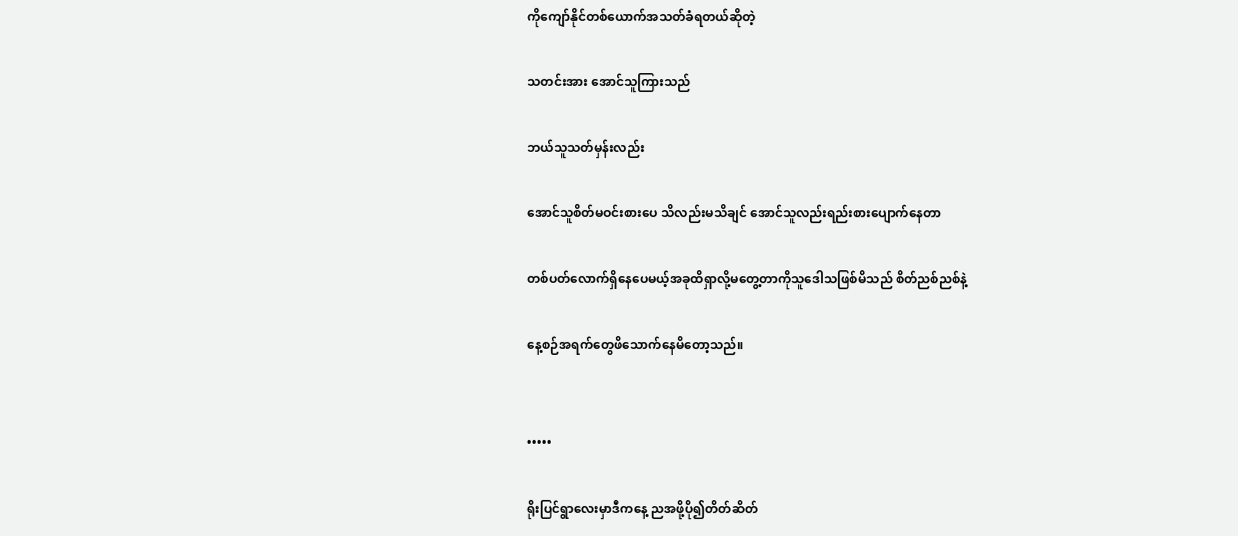ကိုကျော်နိုင်တစ်ယောက်အသတ်ခံရတယ်ဆိုတဲ့

သတင်းအား အောင်သူကြားသည်

ဘယ်သူသတ်မှန်းလည်း

အောင်သူစိတ်မဝင်းစားပေ သိလည်းမသိချင် အောင်သူလည်းရည်းစားပျောက်နေတာ

တစ်ပတ်လောက်ရှိနေပေမယ့်အခုထိရှာလို့မတွေ့တာကိုသူဒေါသဖြစ်မိသည် စိတ်ညစ်ညစ်နဲ့

နေ့စဉ်အရက်တွေဖိသောက်နေမိတော့သည်။


•••••

ရိုးပြင်ရွာလေးမှာဒီကနေ့ ညအဖို့ပို၍တိတ်ဆိတ်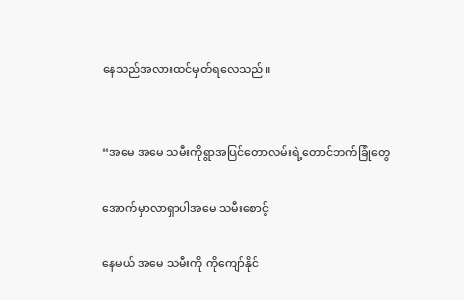နေသည်အလားထင်မှတ်ရလေသည်။


“အမေ အမေ သမီးကိုရွာအပြင်တောလမ်းရဲ့တောင်ဘက်ခြုံတွေ

အောက်မှာလာရှာပါအမေ သမီးစောင့်

နေမယ် အမေ သမီးကို ကိုကျော်နိုင်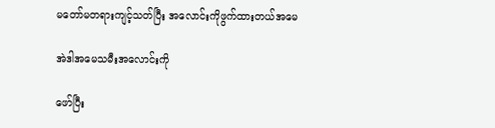မတော်မတရားကျင့်သတ်ပြီး အလောင်းကိုဖွက်ထားတယ်အမေ

အဲဒါအမေသမီးအလောင်းကို

ဖော်ပြီး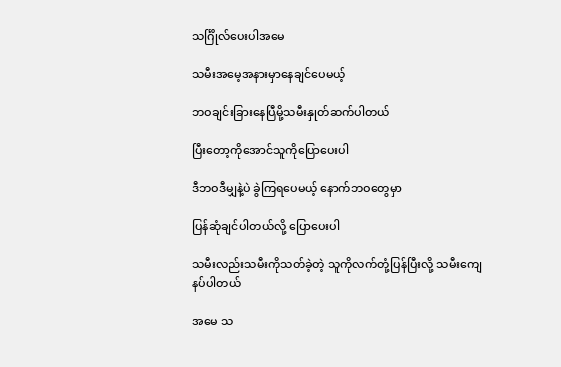သင်္ဂြိုလ်ပေးပါအမေ

သမီးအမေ့အနားမှာနေချင်ပေမယ့်

ဘဝချင်းခြားနေပြီမို့သမီးနှုတ်ဆက်ပါတယ်

ပြီးတော့ကိုအောင်သူကိုပြောပေးပါ

ဒီဘဝဒီမျှနဲ့ပဲ ခွဲကြရပေမယ့် နောက်ဘဝတွေမှာ

ပြန်ဆုံချင်ပါတယ်လို့ ပြောပေးပါ

သမီးလည်းသမီးကိုသတ်ခဲ့တဲ့ သူကိုလက်တုံ့ပြန်ပြီးလို့ သမီးကျေနပ်ပါတယ်

အမေ သ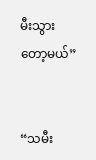မီးသွားတော့မယ်”


“သမီး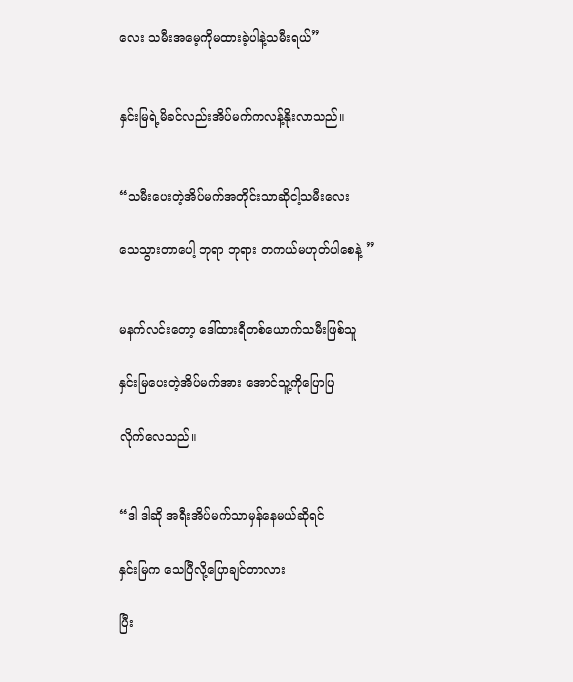လေး သမီးအမေ့ကိုမထားခဲ့ပါနဲ့သမီးရယ်”


နှင်းမြရဲ့မိခင်လည်းအိပ်မက်ကလန့်နိုးလာသည်။


“သမီးပေးတဲ့အိပ်မက်အတိုင်းသာဆိုငါ့သမီးလေး

သေသွားတာပေါ့ ဘုရာ ဘုရား တကယ်မဟုတ်ပါစေနဲ့ ”


မနက်လင်းတော့ ဒေါ်ထားရီတစ်ယောက်သမီးဖြစ်သူ

နှင်းမြပေးတဲ့အိပ်မက်အား အောင်သူ့ကိုပြောပြ

လိုက်လေသည်။


“ဒါ ဒါဆို အရီးအိပ်မက်သာမှန်နေမယ်ဆိုရင်

နှင်းမြက သေပြီလို့ပြောချင်တာလား

ပြီး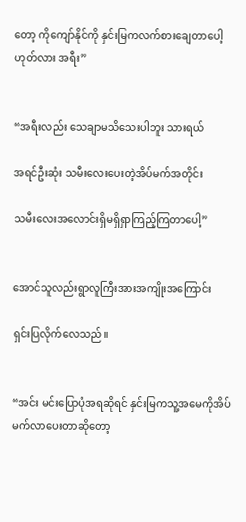တော့ ကိုကျော်နိုင်ကို နှင်းမြကလက်စားချေတာပေါ့ ဟုတ်လား အရီး”


“အရီးလည်း သေချာမသိသေးပါဘူး သားရယ်

အရင်ဦးဆုံး သမီးလေးပေးတဲ့အိပ်မက်အတိုင်း

သမီးလေးအလောင်းရှိမရှိရှာကြည့်ကြတာပေါ့”


အောင်သူလည်းရွာလူကြီးအားအကျိုးအကြောင်း

ရှင်းပြလိုက်လေသည်။


“အင်း မင်းပြောပုံအရဆိုရင် နှင်းမြကသူ့အမေကိုအိပ်မက်လာပေးတာဆိုတော့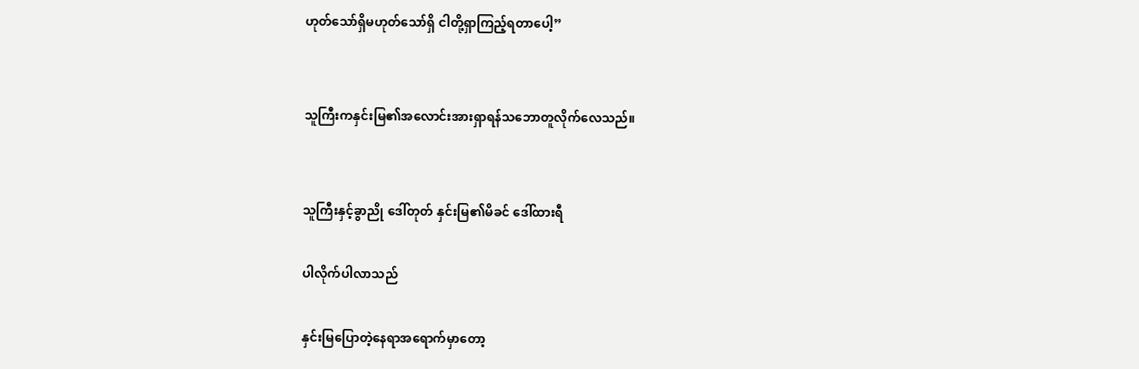ဟုတ်သော်ရှိမဟုတ်သော်ရှိ ငါတို့ရှာကြည့်ရတာပေါ့”


သူကြီးကနှင်းမြ၏အလောင်းအားရှာရန်သဘောတူလိုက်လေသည်။


သူကြီးနှင့်ခွာညို ဒေါ်တုတ် နှင်းမြ၏မိခင် ဒေါ်ထားရီ

ပါလိုက်ပါလာသည်

နှင်းမြပြောတဲ့နေရာအရောက်မှာတော့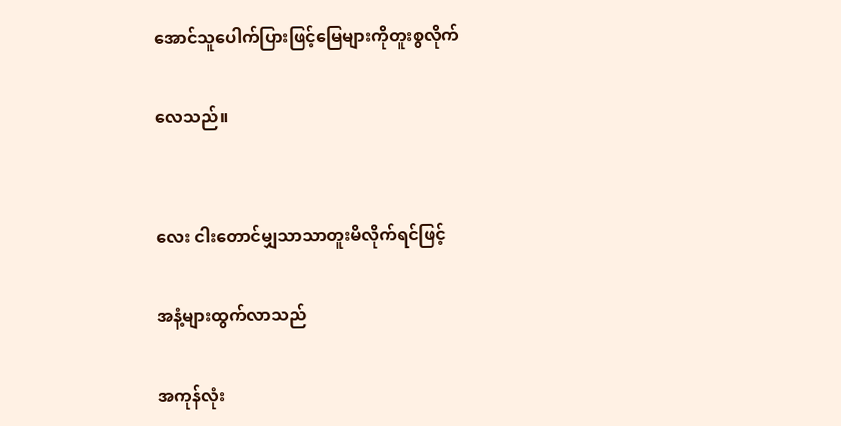အောင်သူပေါက်ပြားဖြင့်မြေများကိုတူးစွလိုက်

လေသည်။


လေး ငါးတောင်မျှသာသာတူးမိလိုက်ရင်ဖြင့်

အနံ့များထွက်လာသည်

အကုန်လုံး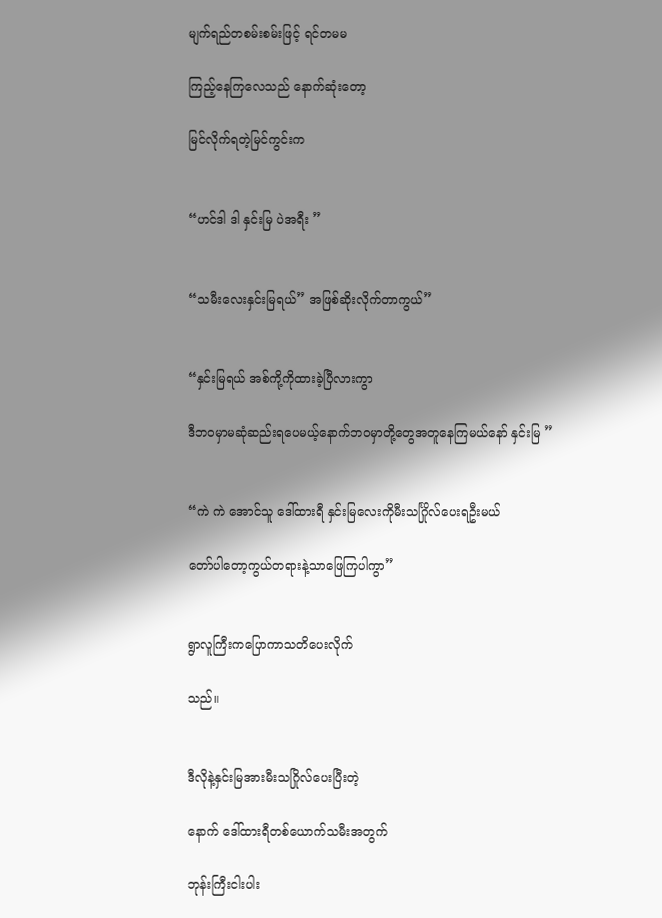မျက်ရည်တစမ်းစမ်းဖြင့် ရင်တမမ

ကြည့်နေကြလေသည် နောက်ဆုံးတော့

မြင်လိုက်ရတဲ့မြင်ကွင်းက


“ဟင်ဒါ ဒါ နှင်းမြ ပဲအရီး ”


“သမီးလေးနှင်းမြရယ်” အဖြစ်ဆိုးလိုက်တာကွယ်”


“နှင်းမြရယ် အစ်ကို့ကိုထားခဲ့ပြီလားကွာ

ဒီဘဝမှာမဆုံဆည်းရပေမယ့်နောက်ဘဝမှာတို့တွေအတူနေကြမယ်နော် နှင်းမြ ”


“ကဲ ကဲ အောင်သူ ဒေါ်ထားရီ နှင်းမြလေးကိုမီးသင်္ဂြိုလ်ပေးရဦးမယ်

တော်ပါတော့ကွယ်တရားနဲ့သာဖြေကြပါကွာ”


ရွာလူကြီးကပြောကာသတိပေးလိုက်

သည်။


ဒီလိုနဲ့နှင်းမြအားမီးသဂြိုလ်ပေးပြီးတဲ့

နောက် ဒေါ်ထားရီတစ်ယောက်သမီးအတွက်

ဘုန်းကြီးငါးပါး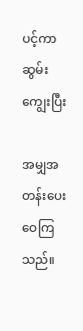ပင့်ကာဆွမ်းကျွေးပြီး

အမျှအတန်းပေးဝေကြသည်။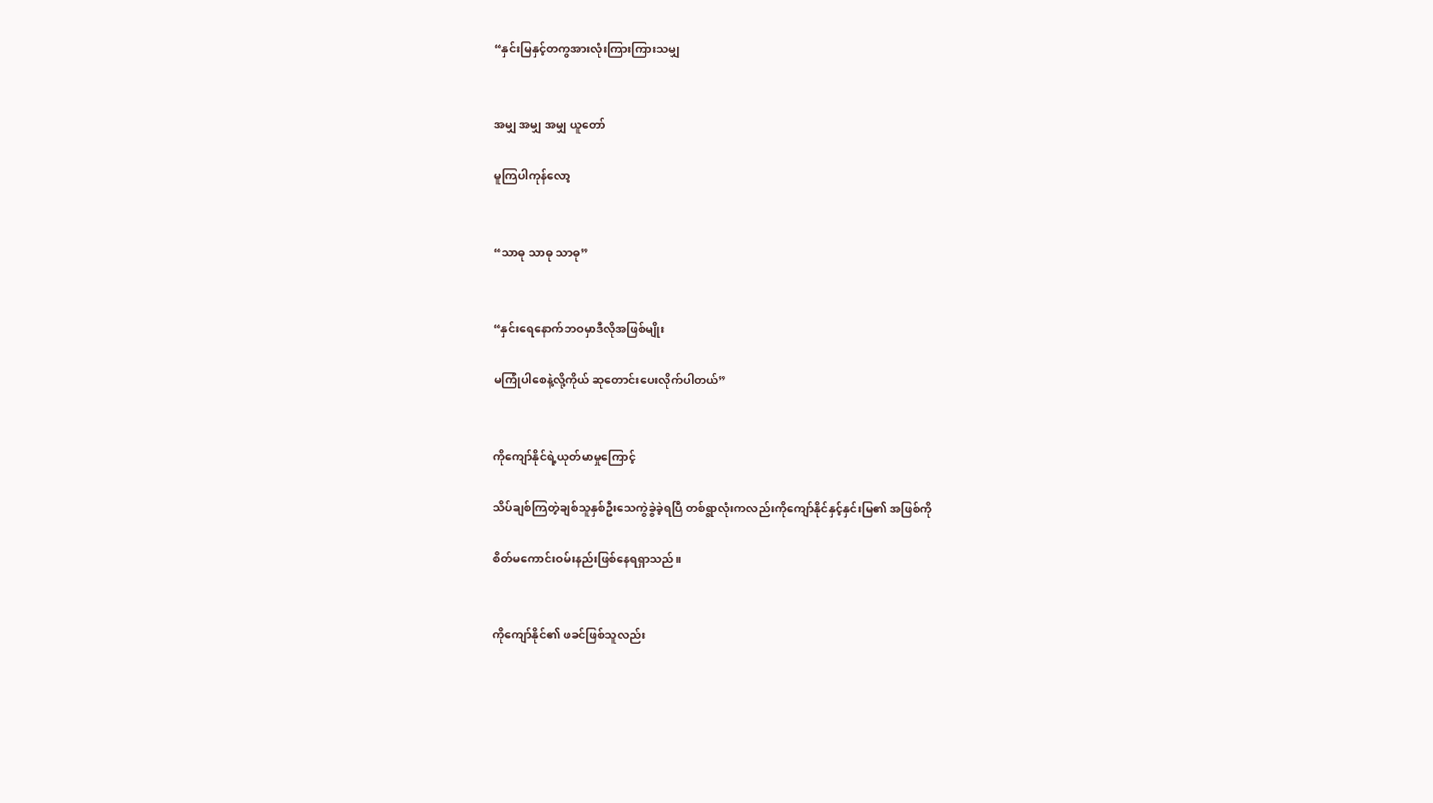“နှင်းမြနှင့်တကွအားလုံးကြားကြားသမျှ


အမျှ အမျှ အမျှ ယူတော်

မူကြပါကုန်လော့


“သာဓု သာဓု သာဓု”


“နှင်းရေနောက်ဘဝမှာဒီလိုအဖြစ်မျိုး

မကြုံပါစေနဲ့လို့ကိုယ် ဆုတောင်းပေးလိုက်ပါတယ်”


ကိုကျော်နိုင်ရဲ့ယုတ်မာမှုကြောင့်

သိပ်ချစ်ကြတဲ့ချစ်သူနှစ်ဦးသေကွဲခွဲခဲ့ရပြီ တစ်ရွာလုံးကလည်းကိုကျော်နိုင်နှင့်နှင်းမြ၏ အဖြစ်ကို

စိတ်မကောင်းဝမ်းနည်းဖြစ်နေရရှာသည်။


ကိုကျော်နိုင်၏ ဖခင်ဖြစ်သူလည်း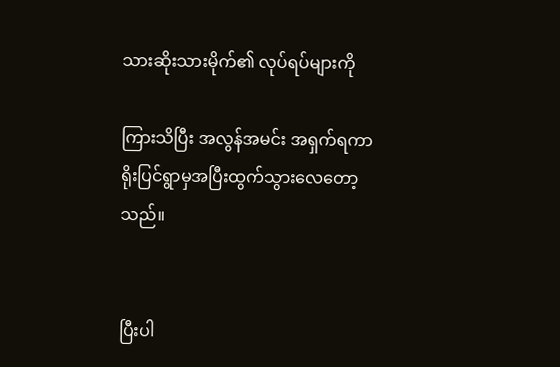သားဆိုးသားမိုက်၏ လုပ်ရပ်များကို

ကြားသိပြီး အလွန်အမင်း အရှက်ရကာ ရိုးပြင်ရွာမှအပြီးထွက်သွားလေတော့သည်။


ပြီးပါ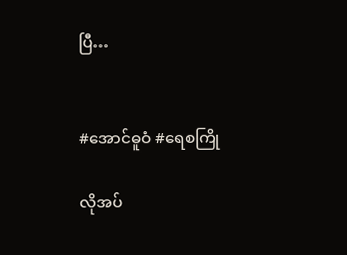ပြီ…


#အောင်ဓူဝံ #ရေစကြို

လိုအပ်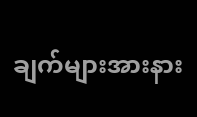ချက်များအားနား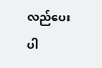လည်ပေးပါ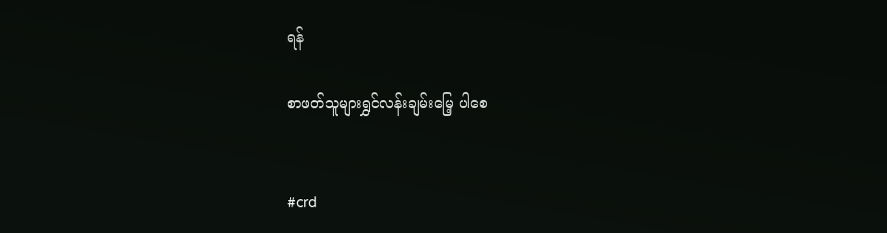ရန်

စာဖတ်သူများရွှင်လန်းချမ်းမြေ့ ပါစေ


#crd